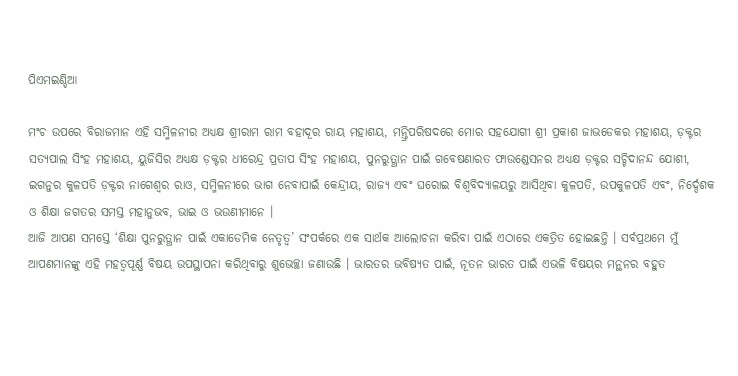ପିଏମଇଣ୍ଡିଆ

ମଂଚ ଉପରେ ବିରାଜମାନ ଏହି ସମ୍ମିଳନୀର ଅଧ୍ୟକ୍ଷ ଶ୍ରୀରାମ ରାମ ବହାଦୂର ରାୟ ମହାଶୟ, ମନ୍ତ୍ରିପରିଷଦରେ ମୋର ସହଯୋଗୀ ଶ୍ରୀ ପ୍ରକାଶ ଜାଭଡେକର ମହାଶୟ, ଡ଼କ୍ଟର ସତ୍ୟପାଲ ସିଂହ ମହାଶୟ, ୟୁଜିସିର ଅଧ୍ୟକ୍ଷ ଡ଼କ୍ଟର ଧୀରେନ୍ଦ୍ର ପ୍ରତାପ ସିଂହ ମହାଶୟ, ପୁନରୁତ୍ଥାନ ପାଇଁ ଗବେଷଣାରତ ଫାଉଣ୍ଡେସନର ଅଧ୍ୟକ୍ଷ ଡ଼କ୍ଟର ସଚ୍ଚିଦାନନ୍ଦ ଯୋଶୀ, ଇଗନୁର କୁଳପତି ଡ଼କ୍ଟର ନାଗେଶ୍ୱର ରାଓ, ସମ୍ମିଳନୀରେ ଭାଗ ନେବାପାଇଁ କେନ୍ଦ୍ରୀୟ, ରାଜ୍ୟ ଏବଂ ଘରୋଇ ବିଶ୍ୱବିଦ୍ୟାଳୟରୁ ଆସିଥିବା କୁଳପତି, ଉପକୁଳପତି ଏବଂ, ନିର୍ଦ୍ଦେଶକ ଓ ଶିକ୍ଷା ଜଗତର ସମସ୍ତ ମହାନୁଭବ, ଭାଇ ଓ ଭଉଣୀମାନେ ।
ଆଜି ଆପଣ ସମସ୍ତେ ‘ଶିକ୍ଷା ପୁନରୁତ୍ଥାନ ପାଇଁ ଏକାଡେମିକ ନେତୃତ୍ୱ’ ସଂପର୍କରେ ଏକ ସାର୍ଥକ ଆଲୋଚନା କରିବା ପାଇଁ ଏଠାରେ ଏକତ୍ରିତ ହୋଇଛନ୍ତି । ସର୍ବପ୍ରଥମେ ମୁଁ ଆପଣମାନଙ୍କୁ ଏହି ମହତ୍ୱପୂର୍ଣ୍ଣ ବିଷୟ ଉପସ୍ଥାପନା କରିଥିବାରୁ ଶୁଭେଚ୍ଛା ଜଣାଉଛି । ଭାରତର ଭବିଷ୍ୟତ ପାଇଁ, ନୂତନ ଭାରତ ପାଇଁ ଏଭଳି ବିଷୟର ମନ୍ଥନର ବହୁତ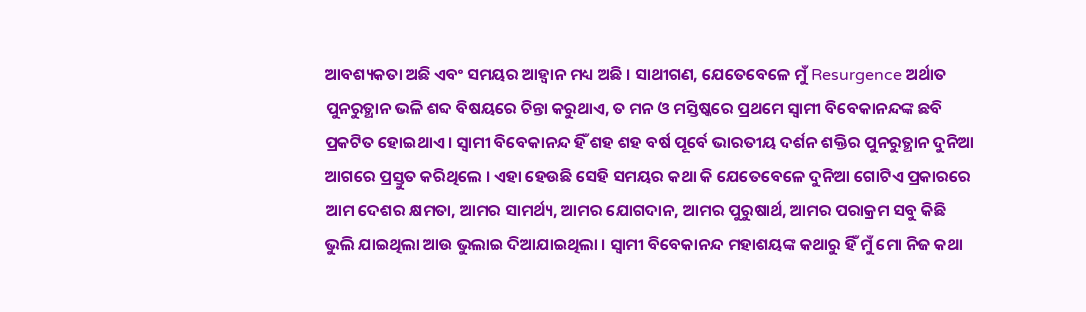ଆବଶ୍ୟକତା ଅଛି ଏବଂ ସମୟର ଆହ୍ୱାନ ମଧ୍ୟ ଅଛି । ସାଥୀଗଣ, ଯେତେବେଳେ ମୁଁ Resurgence ଅର୍ଥାତ ପୁନରୁତ୍ଥାନ ଭଳି ଶବ୍ଦ ବିଷୟରେ ଚିନ୍ତା କରୁଥାଏ, ତ ମନ ଓ ମସ୍ତିଷ୍କରେ ପ୍ରଥମେ ସ୍ୱାମୀ ବିବେକାନନ୍ଦଙ୍କ ଛବି ପ୍ରକଟିତ ହୋଇଥାଏ । ସ୍ୱାମୀ ବିବେକାନନ୍ଦ ହିଁ ଶହ ଶହ ବର୍ଷ ପୂର୍ବେ ଭାରତୀୟ ଦର୍ଶନ ଶକ୍ତିର ପୁନରୁତ୍ଥାନ ଦୁନିଆ ଆଗରେ ପ୍ରସ୍ତୁତ କରିଥିଲେ । ଏହା ହେଉଛି ସେହି ସମୟର କଥା କି ଯେତେବେଳେ ଦୁନିଆ ଗୋଟିଏ ପ୍ରକାରରେ ଆମ ଦେଶର କ୍ଷମତା, ଆମର ସାମର୍ଥ୍ୟ, ଆମର ଯୋଗଦାନ, ଆମର ପୁରୁଷାର୍ଥ, ଆମର ପରାକ୍ରମ ସବୁ କିଛି ଭୁଲି ଯାଇଥିଲା ଆଉ ଭୁଲାଇ ଦିଆଯାଇଥିଲା । ସ୍ୱାମୀ ବିବେକାନନ୍ଦ ମହାଶୟଙ୍କ କଥାରୁ ହିଁ ମୁଁ ମୋ ନିଜ କଥା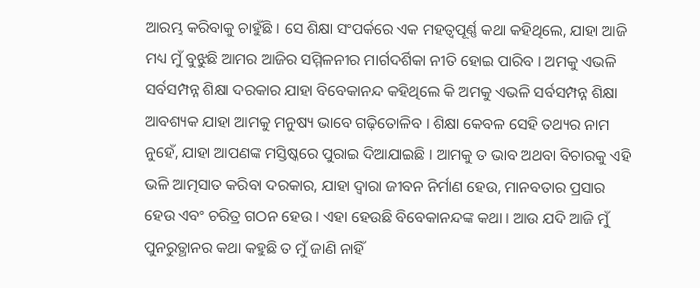ଆରମ୍ଭ କରିବାକୁ ଚାହୁଁଛି । ସେ ଶିକ୍ଷା ସଂପର୍କରେ ଏକ ମହତ୍ୱପୂର୍ଣ୍ଣ କଥା କହିଥିଲେ, ଯାହା ଆଜି ମଧ୍ୟ ମୁଁ ବୁଝୁଛି ଆମର ଆଜିର ସମ୍ମିଳନୀର ମାର୍ଗଦର୍ଶିକା ନୀତି ହୋଇ ପାରିବ । ଅମକୁ ଏଭଳି ସର୍ବସମ୍ପନ୍ନ ଶିକ୍ଷା ଦରକାର ଯାହା ବିବେକାନନ୍ଦ କହିଥିଲେ କି ଅମକୁ ଏଭଳି ସର୍ବସମ୍ପନ୍ନ ଶିକ୍ଷା ଆବଶ୍ୟକ ଯାହା ଆମକୁ ମନୁଷ୍ୟ ଭାବେ ଗଢ଼ିତୋଳିବ । ଶିକ୍ଷା କେବଳ ସେହି ତଥ୍ୟର ନାମ ନୁହେଁ, ଯାହା ଆପଣଙ୍କ ମସ୍ତିଷ୍କରେ ପୁରାଇ ଦିଆଯାଇଛି । ଆମକୁ ତ ଭାବ ଅଥବା ବିଚାରକୁ ଏହି ଭଳି ଆତ୍ମସାତ କରିବା ଦରକାର, ଯାହା ଦ୍ୱାରା ଜୀବନ ନିର୍ମାଣ ହେଉ, ମାନବତାର ପ୍ରସାର ହେଉ ଏବଂ ଚରିତ୍ର ଗଠନ ହେଉ । ଏହା ହେଉଛି ବିବେକାନନ୍ଦଙ୍କ କଥା । ଆଉ ଯଦି ଆଜି ମୁଁ ପୁନରୁତ୍ଥାନର କଥା କହୁଛି ତ ମୁଁ ଜାଣି ନାହିଁ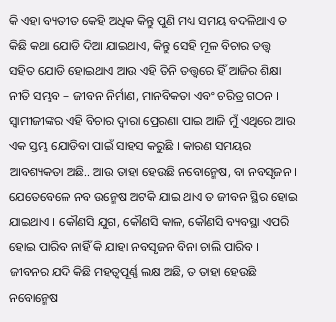କି ଏହା ବ୍ୟତୀତ କେହି ଅଧିକ କିନ୍ତୁ ପୁଣି ମଧ୍ୟ ସମୟ ବଦଳିଥାଏ ତ କିଛି କଥା ଯୋଡି ଦିଆ ଯାଇଥାଏ, କିନ୍ତୁ ସେହି ମୂଳ ବିଚାର ତତ୍ତ୍ଵ ସହିତ ଯୋଡି ହୋଇଥାଏ ଆଉ ଏହି ତିନି ତତ୍ତ୍ଵରେ ହିଁ ଆଜିର ଶିକ୍ଷା ନୀତି ସମ୍ଭବ – ଜୀବନ ନିର୍ମାଣ, ମାନବିକତା ଏବଂ ଚରିତ୍ର ଗଠନ । ସ୍ୱାମୀଜୀଙ୍କର ଏହି ବିଚାର ଦ୍ୱାରା ପ୍ରେରଣା ପାଇ ଆଜି ମୁଁ ଏଥିରେ ଆଉ ଏକ ସ୍ତମ୍ଭ ଯୋଡିବା ପାଇଁ ସାହସ କରୁଛି । କାରଣ ସମୟର ଆବଶ୍ୟକତା ଅଛି.. ଆଉ ତାହା ହେଉଛି ନବୋନ୍ମେଷ, ବା ନବସୃଜନ । ଯେତେବେଳେ ନବ ଉନ୍ମେଷ ଅଟକି ଯାଇ ଥାଏ ତ ଜୀବନ ସ୍ଥିର ହୋଇ ଯାଇଥାଏ । କୌଣସି ଯୁଗ, କୌଣସି କାଳ, କୌଣସି ବ୍ୟବସ୍ଥା ଏପରି ହୋଇ ପାରିବ ନାହିଁ କି ଯାହା ନବସୃଜନ ବିନା ଚାଲି ପାରିବ । ଜୀବନର ଯଦି କିଛି ମହତ୍ୱପୂର୍ଣ୍ଣ ଲକ୍ଷ ଅଛି, ତ ତାହା ହେଉଛି ନବୋନ୍ମେଷ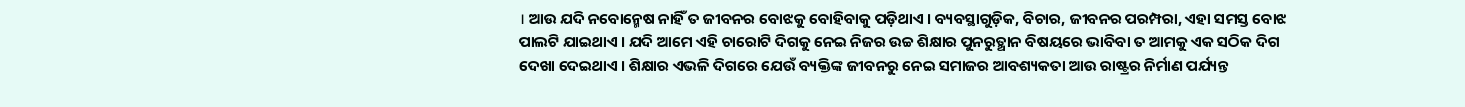। ଆଉ ଯଦି ନବୋନ୍ମେଷ ନାହିଁ ତ ଜୀବନର ବୋଝକୁ ବୋହିବାକୁ ପଡ଼ିଥାଏ । ବ୍ୟବସ୍ଥାଗୁଡ଼ିକ, ବିଚାର, ଜୀବନର ପରମ୍ପରା, ଏହା ସମସ୍ତ ବୋଝ ପାଲଟି ଯାଇଥାଏ । ଯଦି ଆମେ ଏହି ଚାରୋଟି ଦିଗକୁ ନେଇ ନିଜର ଉଚ୍ଚ ଶିକ୍ଷାର ପୁନରୁତ୍ଥାନ ବିଷୟରେ ଭାବିବା ତ ଆମକୁ ଏକ ସଠିକ ଦିଗ ଦେଖା ଦେଇଥାଏ । ଶିକ୍ଷାର ଏଭଳି ଦିଗରେ ଯେଉଁ ବ୍ୟକ୍ତିଙ୍କ ଜୀବନରୁ ନେଇ ସମାଜର ଆବଶ୍ୟକତା ଆଉ ରାଷ୍ଟ୍ରର ନିର୍ମାଣ ପର୍ଯ୍ୟନ୍ତ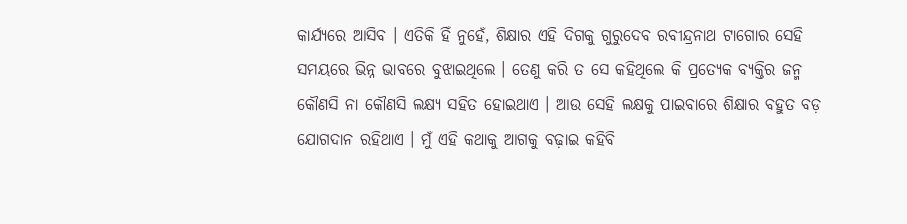କାର୍ଯ୍ୟରେ ଆସିବ । ଏତିକି ହିଁ ନୁହେଁ, ଶିକ୍ଷାର ଏହି ଦିଗକୁ ଗୁରୁଦେବ ରବୀନ୍ଦ୍ରନାଥ ଟାଗୋର ସେହି ସମୟରେ ଭିନ୍ନ ଭାବରେ ବୁଝାଇଥିଲେ । ତେଣୁ କରି ତ ସେ କହିଥିଲେ କି ପ୍ରତ୍ୟେକ ବ୍ୟକ୍ତିର ଜନ୍ମ କୌଣସି ନା କୌଣସି ଲକ୍ଷ୍ୟ ସହିତ ହୋଇଥାଏ । ଆଉ ସେହି ଲକ୍ଷକୁ ପାଇବାରେ ଶିକ୍ଷାର ବହୁତ ବଡ଼ ଯୋଗଦାନ ରହିଥାଏ । ମୁଁ ଏହି କଥାକୁ ଆଗକୁ ବଢ଼ାଇ କହିବି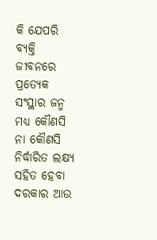କି ଯେପରି ବ୍ୟକ୍ତି ଜୀବନରେ ପ୍ରତ୍ୟେକ ସଂସ୍ଥାର ଜନ୍ମ ମଧ୍ୟ କୌଣସି ନା କୌଣସି ନିର୍ଦ୍ଧାରିତ ଲକ୍ଷ୍ୟ ସହିତ ହେବା ଦରକାର ଆଉ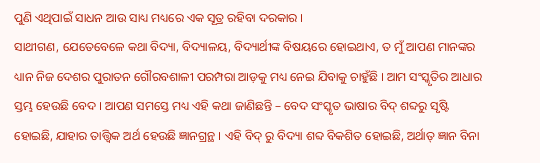ପୁଣି ଏଥିପାଇଁ ସାଧନ ଆଉ ସାଧ୍ୟ ମଧ୍ୟରେ ଏକ ସୂତ୍ର ରହିବା ଦରକାର ।
ସାଥୀଗଣ, ଯେତେବେଳେ କଥା ବିଦ୍ୟା, ବିଦ୍ୟାଳୟ, ବିଦ୍ୟାର୍ଥୀଙ୍କ ବିଷୟରେ ହୋଇଥାଏ, ତ ମୁଁ ଆପଣ ମାନଙ୍କର ଧ୍ୟାନ ନିଜ ଦେଶର ପୁରାତନ ଗୌରବଶାଳୀ ପରମ୍ପରା ଆଡ଼କୁ ମଧ୍ୟ ନେଇ ଯିବାକୁ ଚାହୁଁଛି । ଆମ ସଂସ୍କୃତିର ଆଧାର ସ୍ତମ୍ଭ ହେଉଛି ବେଦ । ଆପଣ ସମସ୍ତେ ମଧ୍ୟ ଏହି କଥା ଜାଣିଛନ୍ତି – ବେଦ ସଂସ୍କୃତ ଭାଷାର ବିଦ୍ ଶବ୍ଦରୁ ସୃଷ୍ଟି ହୋଇଛି, ଯାହାର ତାତ୍ତ୍ଵିକ ଅର୍ଥ ହେଉଛି ଜ୍ଞାନଗ୍ରନ୍ଥ । ଏହି ବିଦ୍ ରୁ ବିଦ୍ୟା ଶବ୍ଦ ବିକଶିତ ହୋଇଛି, ଅର୍ଥାତ୍ ଜ୍ଞାନ ବିନା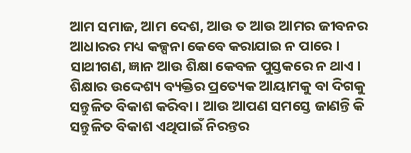ଆମ ସମାଜ, ଆମ ଦେଶ, ଆଉ ତ ଆଉ ଆମର ଜୀବନର ଆଧାରର ମଧ୍ୟ କଳ୍ପନା କେବେ କରାଯାଇ ନ ପାରେ । ସାଥୀଗଣ, ଜ୍ଞାନ ଆଉ ଶିକ୍ଷା କେବଳ ପୁସ୍ତକରେ ନ ଥାଏ । ଶିକ୍ଷାର ଉଦ୍ଦେଶ୍ୟ ବ୍ୟକ୍ତିର ପ୍ରତ୍ୟେକ ଆୟାମକୁ ବା ଦିଗକୁ ସନ୍ତୁଳିତ ବିକାଶ କରିବା । ଆଉ ଆପଣ ସମସ୍ତେ ଜାଣନ୍ତି କି ସନ୍ତୁଳିତ ବିକାଶ ଏଥିପାଇଁ ନିରନ୍ତର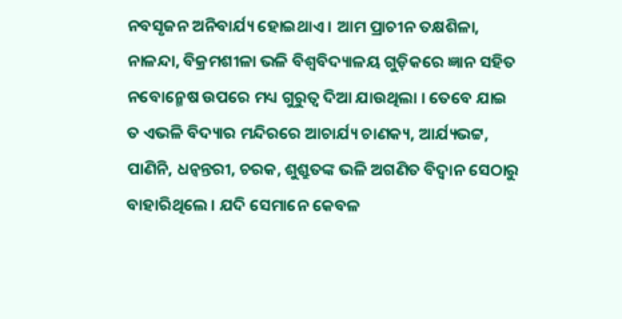ନବସୃଜନ ଅନିବାର୍ଯ୍ୟ ହୋଇଥାଏ । ଆମ ପ୍ରାଚୀନ ତକ୍ଷଶିଳା, ନାଳନ୍ଦା, ବିକ୍ରମଶୀଳା ଭଳି ବିଶ୍ୱବିଦ୍ୟାଳୟ ଗୁଡ଼ିକରେ ଜ୍ଞାନ ସହିତ ନବୋନ୍ମେଷ ଉପରେ ମଧ୍ୟ ଗୁରୁତ୍ୱ ଦିଆ ଯାଉଥିଲା । ତେବେ ଯାଇ ତ ଏଭଳି ବିଦ୍ୟାର ମନ୍ଦିରରେ ଆଚାର୍ଯ୍ୟ ଚାଣକ୍ୟ, ଆର୍ଯ୍ୟଭଟ୍ଟ, ପାଣିନି, ଧନ୍ୱନ୍ତରୀ, ଚରକ, ଶୁଶ୍ରୁତଙ୍କ ଭଳି ଅଗଣିତ ବିଦ୍ୱାନ ସେଠାରୁ ବାହାରିଥିଲେ । ଯଦି ସେମାନେ କେବଳ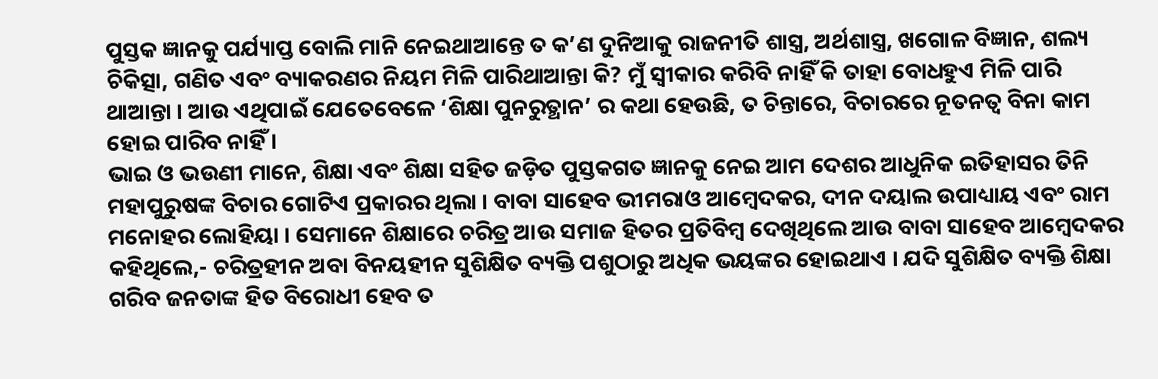ପୁସ୍ତକ ଜ୍ଞାନକୁ ପର୍ଯ୍ୟାପ୍ତ ବୋଲି ମାନି ନେଇଥାଆନ୍ତେ ତ କ’ଣ ଦୁନିଆକୁ ରାଜନୀତି ଶାସ୍ତ୍ର, ଅର୍ଥଶାସ୍ତ୍ର, ଖଗୋଳ ବିଜ୍ଞାନ, ଶଲ୍ୟ ଚିକିତ୍ସା, ଗଣିତ ଏବଂ ବ୍ୟାକରଣର ନିୟମ ମିଳି ପାରିଥାଆନ୍ତା କି? ମୁଁ ସ୍ୱୀକାର କରିବି ନାହିଁ କି ତାହା ବୋଧହୁଏ ମିଳି ପାରି ଥାଆନ୍ତା । ଆଉ ଏଥିପାଇଁ ଯେତେବେଳେ ‘ଶିକ୍ଷା ପୁନରୁତ୍ଥାନ’ ର କଥା ହେଉଛି, ତ ଚିନ୍ତାରେ, ବିଚାରରେ ନୂତନତ୍ୱ ବିନା କାମ ହୋଇ ପାରିବ ନାହିଁ ।
ଭାଇ ଓ ଭଉଣୀ ମାନେ, ଶିକ୍ଷା ଏବଂ ଶିକ୍ଷା ସହିତ ଜଡ଼ିତ ପୁସ୍ତକଗତ ଜ୍ଞାନକୁ ନେଇ ଆମ ଦେଶର ଆଧୁନିକ ଇତିହାସର ତିନି ମହାପୁରୁଷଙ୍କ ବିଚାର ଗୋଟିଏ ପ୍ରକାରର ଥିଲା । ବାବା ସାହେବ ଭୀମରାଓ ଆମ୍ବେଦକର, ଦୀନ ଦୟାଲ ଉପାଧ୍ୟାୟ ଏବଂ ରାମ ମନୋହର ଲୋହିୟା । ସେମାନେ ଶିକ୍ଷାରେ ଚରିତ୍ର ଆଉ ସମାଜ ହିତର ପ୍ରତିବିମ୍ବ ଦେଖିଥିଲେ ଆଉ ବାବା ସାହେବ ଆମ୍ବେଦକର କହିଥିଲେ,- ଚରିତ୍ରହୀନ ଅବା ବିନୟହୀନ ସୁଶିକ୍ଷିତ ବ୍ୟକ୍ତି ପଶୁଠାରୁ ଅଧିକ ଭୟଙ୍କର ହୋଇଥାଏ । ଯଦି ସୁଶିକ୍ଷିତ ବ୍ୟକ୍ତି ଶିକ୍ଷା ଗରିବ ଜନତାଙ୍କ ହିତ ବିରୋଧୀ ହେବ ତ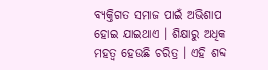ବ୍ୟକ୍ତିଗତ ସମାଜ ପାଇଁ ଅଭିଶାପ ହୋଇ ଯାଇଥାଏ । ଶିକ୍ଷାରୁ ଅଧିକ ମହତ୍ୱ ହେଉଛି ଚରିତ୍ର । ଏହି ଶବ୍ଦ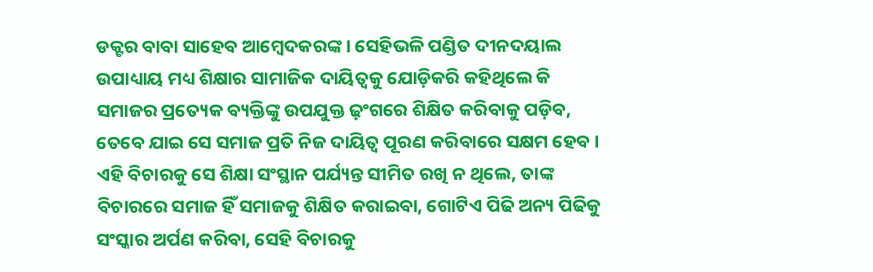ଡକ୍ଟର ବାବା ସାହେବ ଆମ୍ବେଦକରଙ୍କ । ସେହିଭଳି ପଣ୍ଡିତ ଦୀନଦୟାଲ ଉପାଧ୍ୟାୟ ମଧ୍ୟ ଶିକ୍ଷାର ସାମାଜିକ ଦାୟିତ୍ୱକୁ ଯୋଡ଼ିକରି କହିଥିଲେ କି ସମାଜର ପ୍ରତ୍ୟେକ ବ୍ୟକ୍ତିଙ୍କୁ ଉପଯୁକ୍ତ ଢ଼ଂଗରେ ଶିକ୍ଷିତ କରିବାକୁ ପଡ଼ିବ, ତେବେ ଯାଇ ସେ ସମାଜ ପ୍ରତି ନିଜ ଦାୟିତ୍ୱ ପୂରଣ କରିବାରେ ସକ୍ଷମ ହେବ । ଏହି ବିଚାରକୁ ସେ ଶିକ୍ଷା ସଂସ୍ଥାନ ପର୍ଯ୍ୟନ୍ତ ସୀମିତ ରଖି ନ ଥିଲେ, ତାଙ୍କ ବିଚାରରେ ସମାଜ ହିଁ ସମାଜକୁ ଶିକ୍ଷିତ କରାଇବା, ଗୋଟିଏ ପିଢି ଅନ୍ୟ ପିଢିକୁ ସଂସ୍କାର ଅର୍ପଣ କରିବା, ସେହି ବିଚାରକୁ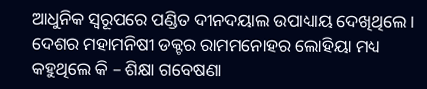ଆଧୁନିକ ସ୍ୱରୂପରେ ପଣ୍ଡିତ ଦୀନଦୟାଲ ଉପାଧ୍ୟାୟ ଦେଖିଥିଲେ । ଦେଶର ମହାମନିଷୀ ଡକ୍ଟର ରାମମନୋହର ଲୋହିୟା ମଧ୍ୟ କହୁଥିଲେ କି – ଶିକ୍ଷା ଗବେଷଣା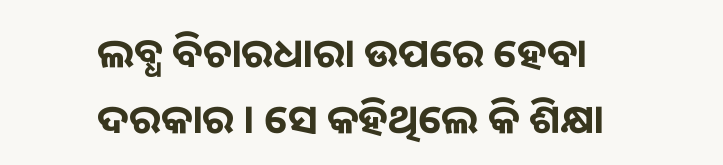ଲବ୍ଧ ବିଚାରଧାରା ଉପରେ ହେବା ଦରକାର । ସେ କହିଥିଲେ କି ଶିକ୍ଷା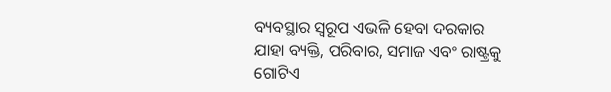ବ୍ୟବସ୍ଥାର ସ୍ୱରୂପ ଏଭଳି ହେବା ଦରକାର ଯାହା ବ୍ୟକ୍ତି, ପରିବାର, ସମାଜ ଏବଂ ରାଷ୍ଟ୍ରକୁ ଗୋଟିଏ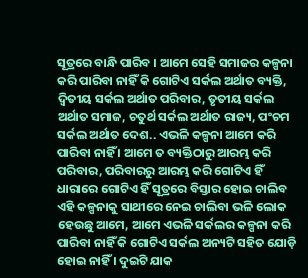ସୂତ୍ରରେ ବାନ୍ଧି ପାରିବ । ଆମେ ସେହି ସମାଜର କଳ୍ପନା କରି ପାରିବା ନାହିଁ କି ଗୋଟିଏ ସର୍କଲ ଅର୍ଥାତ ବ୍ୟକ୍ତି, ଦ୍ୱିତୀୟ ସର୍କଲ ଅର୍ଥାତ ପରିବାର, ତୃତୀୟ ସର୍କଲ ଅର୍ଥାତ ସମାଜ, ଚତୁର୍ଥ ସର୍କଲ ଅର୍ଥାତ ରାଜ୍ୟ, ପଂଚମ ସର୍କଲ ଅର୍ଥାତ ଦେଶ.. ଏଭଳି କଳ୍ପନା ଆମେ କରି ପାରିବା ନାହିଁ । ଆମେ ତ ବ୍ୟକ୍ତିଠାରୁ ଆରମ୍ଭ କରି ପରିବାର, ପରିବାରରୁ ଆରମ୍ଭ କରି ଗୋଟିଏ ହିଁ ଧାରାରେ ଗୋଟିଏ ହିଁ ସୂତ୍ରରେ ବିସ୍ତାର ହୋଇ ଚାଲିବ ଏହି କଳ୍ପନାକୁ ସାଥୀରେ ନେଇ ଚାଲିବା ଭଳି ଲୋକ ହେଉଛୁ ଆମେ, ଆମେ ଏଭଳି ସର୍କଲର କଳ୍ପନା କରି ପାରିବା ନାହିଁ କି ଗୋଟିଏ ସର୍କଲ ଅନ୍ୟଟି ସହିତ ଯୋଡ଼ି ହୋଇ ନାହିଁ । ଦୁଇଟି ଯାକ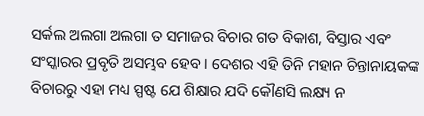ସର୍କଲ ଅଲଗା ଅଲଗା ତ ସମାଜର ବିଚାର ଗତ ବିକାଶ, ବିସ୍ତାର ଏବଂ ସଂସ୍କାରର ପ୍ରବୃତି ଅସମ୍ଭବ ହେବ । ଦେଶର ଏହି ତିନି ମହାନ ଚିନ୍ତାନାୟକଙ୍କ ବିଚାରରୁ ଏହା ମଧ୍ୟ ସ୍ପଷ୍ଟ ଯେ ଶିକ୍ଷାର ଯଦି କୌଣସି ଲକ୍ଷ୍ୟ ନ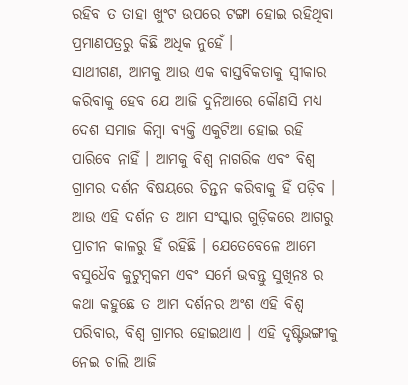ରହିବ ତ ତାହା ଖୁଂଟ ଉପରେ ଟଙ୍ଗା ହୋଇ ରହିଥିବା ପ୍ରମାଣପତ୍ରରୁ କିଛି ଅଧିକ ନୁହେଁ ।
ସାଥୀଗଣ, ଆମକୁ ଆଉ ଏକ ବାସ୍ତବିକତାକୁ ସ୍ୱୀକାର କରିବାକୁ ହେବ ଯେ ଆଜି ଦୁନିଆରେ କୌଣସି ମଧ୍ୟ ଦେଶ ସମାଜ କିମ୍ବା ବ୍ୟକ୍ତି ଏକୁଟିଆ ହୋଇ ରହି ପାରିବେ ନାହିଁ । ଆମକୁ ବିଶ୍ୱ ନାଗରିକ ଏବଂ ବିଶ୍ୱ ଗ୍ରାମର ଦର୍ଶନ ବିଷୟରେ ଚିନ୍ତନ କରିବାକୁ ହିଁ ପଡ଼ିବ । ଆଉ ଏହି ଦର୍ଶନ ତ ଆମ ସଂସ୍କାର ଗୁଡ଼ିକରେ ଆଗରୁ ପ୍ରାଚୀନ କାଳରୁ ହିଁ ରହିଛି । ଯେତେବେଳେ ଆମେ ବସୁଧୈବ କୁଟୁମ୍ବକମ ଏବଂ ସର୍ମେ ଭବନ୍ତୁ ସୁଖିନଃ ର କଥା କହୁଛେ ତ ଆମ ଦର୍ଶନର ଅଂଶ ଏହି ବିଶ୍ୱ ପରିବାର, ବିଶ୍ୱ ଗ୍ରାମର ହୋଇଥାଏ । ଏହି ଦୃଷ୍ଟିଭଙ୍ଗୀକୁ ନେଇ ଚାଲି ଆଜି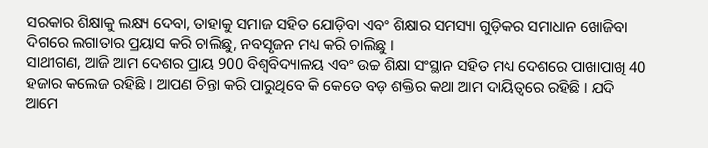ସରକାର ଶିକ୍ଷାକୁ ଲକ୍ଷ୍ୟ ଦେବା, ତାହାକୁ ସମାଜ ସହିତ ଯୋଡ଼ିବା ଏବଂ ଶିକ୍ଷାର ସମସ୍ୟା ଗୁଡ଼ିକର ସମାଧାନ ଖୋଜିବା ଦିଗରେ ଲଗାତାର ପ୍ରୟାସ କରି ଚାଲିଛୁ, ନବସୃଜନ ମଧ୍ୟ କରି ଚାଲିଛୁ ।
ସାଥୀଗଣ, ଆଜି ଆମ ଦେଶର ପ୍ରାୟ 900 ବିଶ୍ୱବିଦ୍ୟାଳୟ ଏବଂ ଉଚ୍ଚ ଶିକ୍ଷା ସଂସ୍ଥାନ ସହିତ ମଧ୍ୟ ଦେଶରେ ପାଖାପାଖି 40 ହଜାର କଲେଜ ରହିଛି । ଆପଣ ଚିନ୍ତା କରି ପାରୁଥିବେ କି କେତେ ବଡ଼ ଶକ୍ତିର କଥା ଆମ ଦାୟିତ୍ୱରେ ରହିଛି । ଯଦି ଆମେ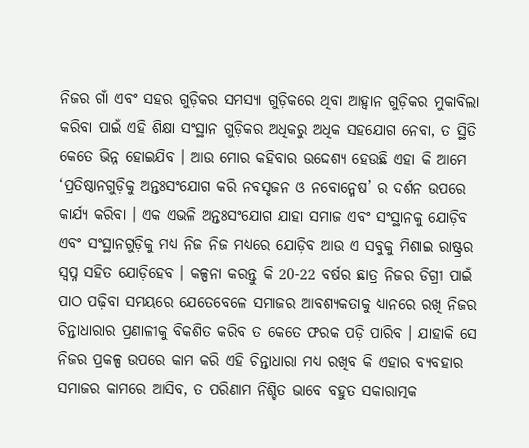ନିଜର ଗାଁ ଏବଂ ସହର ଗୁଡ଼ିକର ସମସ୍ୟା ଗୁଡ଼ିକରେ ଥିବା ଆହ୍ୱାନ ଗୁଡ଼ିକର ମୁକାବିଲା କରିବା ପାଇଁ ଏହି ଶିକ୍ଷା ସଂସ୍ଥାନ ଗୁଡ଼ିକର ଅଧିକରୁ ଅଧିକ ସହଯୋଗ ନେବା, ତ ସ୍ଥିତି କେତେ ଭିନ୍ନ ହୋଇଯିବ । ଆଉ ମୋର କହିବାର ଉଦ୍ଦେଶ୍ୟ ହେଉଛି ଏହା କି ଆମେ ‘ପ୍ରତିଷ୍ଠାନଗୁଡ଼ିକୁ ଅନ୍ତଃସଂଯୋଗ କରି ନବସୃଜନ ଓ ନବୋନ୍ମେଷ’ ର ଦର୍ଶନ ଉପରେ କାର୍ଯ୍ୟ କରିବା । ଏକ ଏଭଳି ଅନ୍ତଃସଂଯୋଗ ଯାହା ସମାଜ ଏବଂ ସଂସ୍ଥାନକୁ ଯୋଡ଼ିବ ଏବଂ ସଂସ୍ଥାନଗୁଡ଼ିକୁ ମଧ୍ୟ ନିଜ ନିଜ ମଧ୍ୟରେ ଯୋଡ଼ିବ ଆଉ ଏ ସବୁକୁ ମିଶାଇ ରାଷ୍ଟ୍ରର ସ୍ୱପ୍ନ ସହିତ ଯୋଡ଼ିହେବ । କଳ୍ପନା କରନ୍ତୁ କି 20-22 ବର୍ଷର ଛାତ୍ର ନିଜର ଡିଗ୍ରୀ ପାଇଁ ପାଠ ପଢ଼ିବା ସମୟରେ ଯେତେବେଳେ ସମାଜର ଆବଶ୍ୟକତାକୁ ଧ୍ୟାନରେ ରଖି ନିଜର ଚିନ୍ତାଧାରାର ପ୍ରଣାଳୀକୁ ବିକଶିତ କରିବ ତ କେତେ ଫରକ ପଡ଼ି ପାରିବ । ଯାହାକି ସେ ନିଜର ପ୍ରକଳ୍ପ ଉପରେ କାମ କରି ଏହି ଚିନ୍ତାଧାରା ମଧ୍ୟ ରଖିବ କି ଏହାର ବ୍ୟବହାର ସମାଜର କାମରେ ଆସିବ, ତ ପରିଣାମ ନିଶ୍ଚିତ ଭାବେ ବହୁତ ସକାରାତ୍ମକ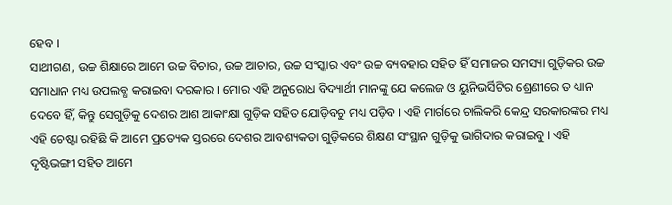ହେବ ।
ସାଥୀଗଣ, ଉଚ୍ଚ ଶିକ୍ଷାରେ ଆମେ ଉଚ୍ଚ ବିଚାର, ଉଚ୍ଚ ଆଚାର, ଉଚ୍ଚ ସଂସ୍କାର ଏବଂ ଉଚ୍ଚ ବ୍ୟବହାର ସହିତ ହିଁ ସମାଜର ସମସ୍ୟା ଗୁଡ଼ିକର ଉଚ୍ଚ ସମାଧାନ ମଧ୍ୟ ଉପଲବ୍ଧ କରାଇବା ଦରକାର । ମୋର ଏହି ଅନୁରୋଧ ବିଦ୍ୟାର୍ଥୀ ମାନଙ୍କୁ ଯେ କଲେଜ ଓ ୟୁନିଭର୍ସିଟିର ଶ୍ରେଣୀରେ ତ ଧ୍ୟାନ ଦେବେ ହିଁ, କିନ୍ତୁ ସେଗୁଡ଼ିକୁ ଦେଶର ଆଶ ଆକାଂକ୍ଷା ଗୁଡ଼ିକ ସହିତ ଯୋଡ଼ିବଚୁ ମଧ୍ୟ ପଡ଼ିବ । ଏହି ମାର୍ଗରେ ଚାଲିକରି କେନ୍ଦ୍ର ସରକାରଙ୍କର ମଧ୍ୟ ଏହି ଚେଷ୍ଟା ରହିଛି କି ଆମେ ପ୍ରତ୍ୟେକ ସ୍ତରରେ ଦେଶର ଆବଶ୍ୟକତା ଗୁଡ଼ିକରେ ଶିକ୍ଷଣ ସଂସ୍ଥାନ ଗୁଡ଼ିକୁ ଭାଗିଦାର କରାଇବୁ । ଏହି ଦୃଷ୍ଟିଭଙ୍ଗୀ ସହିତ ଆମେ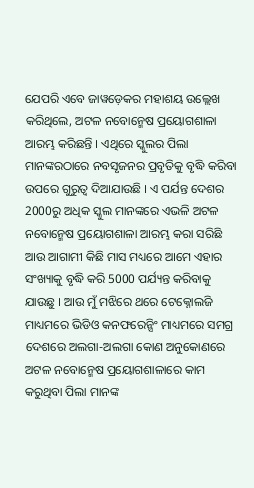ଯେପରି ଏବେ ଜାୱଡ଼େକର ମହାଶୟ ଉଲ୍ଲେଖ କରିଥିଲେ, ଅଟଳ ନବୋନ୍ମେଷ ପ୍ରୟୋଗଶାଳା ଆରମ୍ଭ କରିଛନ୍ତି । ଏଥିରେ ସ୍କୁଲର ପିଲା ମାନଙ୍କରଠାରେ ନବସୃଜନର ପ୍ରବୃତିକୁ ବୃଦ୍ଧି କରିବା ଉପରେ ଗୁରୁତ୍ଵ ଦିଆଯାଉଛି । ଏ ପର୍ଯନ୍ତ ଦେଶର 2000ରୁ ଅଧିକ ସ୍କୁଲ ମାନଙ୍କରେ ଏଭଳି ଅଟଳ ନବୋନ୍ମେଷ ପ୍ରୟୋଗଶାଳା ଆରମ୍ଭ କରା ସରିଛି ଆଉ ଆଗାମୀ କିଛି ମାସ ମଧ୍ୟରେ ଆମେ ଏହାର ସଂଖ୍ୟାକୁ ବୃଦ୍ଧି କରି 5000 ପର୍ଯ୍ୟନ୍ତ କରିବାକୁ ଯାଉଛୁ । ଆଉ ମୁଁ ମଝିରେ ଥରେ ଟେକ୍ନୋଲଜି ମାଧ୍ୟମରେ ଭିଡିଓ କନଫରେନ୍ସିଂ ମାଧ୍ୟମରେ ସମଗ୍ର ଦେଶରେ ଅଲଗା-ଅଲଗା କୋଣ ଅନୁକୋଣରେ ଅଟଳ ନବୋନ୍ମେଷ ପ୍ରୟୋଗଶାଳାରେ କାମ କରୁଥିବା ପିଲା ମାନଙ୍କ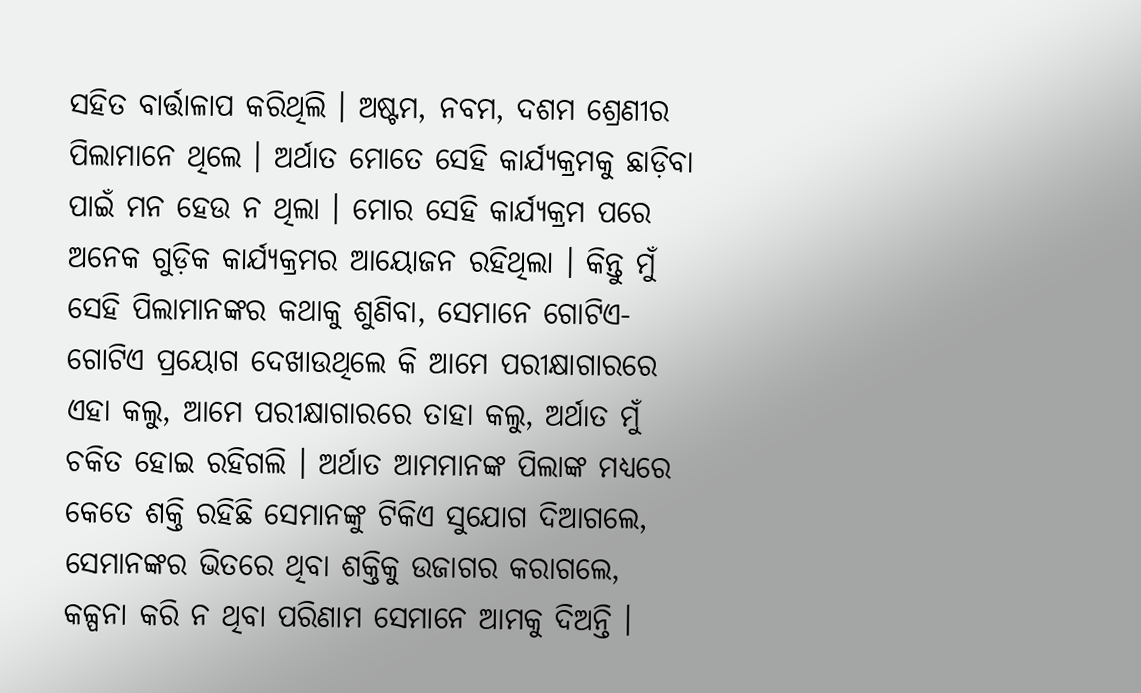ସହିତ ବାର୍ତ୍ତାଳାପ କରିଥିଲି । ଅଷ୍ଟମ, ନବମ, ଦଶମ ଶ୍ରେଣୀର ପିଲାମାନେ ଥିଲେ । ଅର୍ଥାତ ମୋତେ ସେହି କାର୍ଯ୍ୟକ୍ରମକୁ ଛାଡ଼ିବା ପାଇଁ ମନ ହେଉ ନ ଥିଲା । ମୋର ସେହି କାର୍ଯ୍ୟକ୍ରମ ପରେ ଅନେକ ଗୁଡ଼ିକ କାର୍ଯ୍ୟକ୍ରମର ଆୟୋଜନ ରହିଥିଲା । କିନ୍ତୁ ମୁଁ ସେହି ପିଲାମାନଙ୍କର କଥାକୁ ଶୁଣିବା, ସେମାନେ ଗୋଟିଏ-ଗୋଟିଏ ପ୍ରୟୋଗ ଦେଖାଉଥିଲେ କି ଆମେ ପରୀକ୍ଷାଗାରରେ ଏହା କଲୁ, ଆମେ ପରୀକ୍ଷାଗାରରେ ତାହା କଲୁ, ଅର୍ଥାତ ମୁଁ ଚକିତ ହୋଇ ରହିଗଲି । ଅର୍ଥାତ ଆମମାନଙ୍କ ପିଲାଙ୍କ ମଧ୍ୟରେ କେତେ ଶକ୍ତି ରହିଛି ସେମାନଙ୍କୁ ଟିକିଏ ସୁଯୋଗ ଦିଆଗଲେ, ସେମାନଙ୍କର ଭିତରେ ଥିବା ଶକ୍ତିକୁ ଉଜାଗର କରାଗଲେ, କଳ୍ପନା କରି ନ ଥିବା ପରିଣାମ ସେମାନେ ଆମକୁ ଦିଅନ୍ତି ।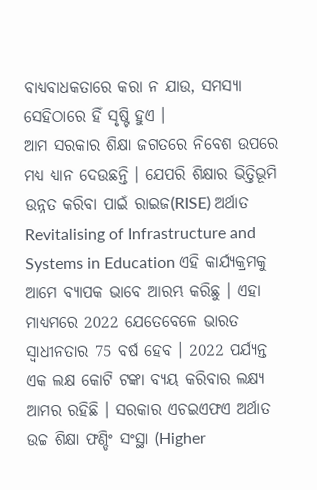ବାଧ୍ୟବାଧକତାରେ କରା ନ ଯାଉ, ସମସ୍ୟା ସେହିଠାରେ ହିଁ ସୃଷ୍ଟି ହୁଏ ।
ଆମ ସରକାର ଶିକ୍ଷା ଜଗତରେ ନିବେଶ ଉପରେ ମଧ୍ୟ ଧ୍ୟାନ ଦେଉଛନ୍ତି । ଯେପରି ଶିକ୍ଷାର ଭିତ୍ତିଭୂମି ଉନ୍ନତ କରିବା ପାଇଁ ରାଇଜ(RISE) ଅର୍ଥାତ Revitalising of Infrastructure and Systems in Education ଏହି କାର୍ଯ୍ୟକ୍ରମକୁ ଆମେ ବ୍ୟାପକ ଭାବେ ଆରମ୍ଭ କରିଛୁ । ଏହା ମାଧ୍ୟମରେ 2022 ଯେତେବେଳେ ଭାରତ ସ୍ୱାଧୀନତାର 75 ବର୍ଷ ହେବ । 2022 ପର୍ଯ୍ୟନ୍ତ ଏକ ଲକ୍ଷ କୋଟି ଟଙ୍କା ବ୍ୟୟ କରିବାର ଲକ୍ଷ୍ୟ ଆମର ରହିଛି । ସରକାର ଏଚଇଏଫଏ ଅର୍ଥାତ ଉଚ୍ଚ ଶିକ୍ଷା ଫଣ୍ଡିଂ ସଂସ୍ଥା (Higher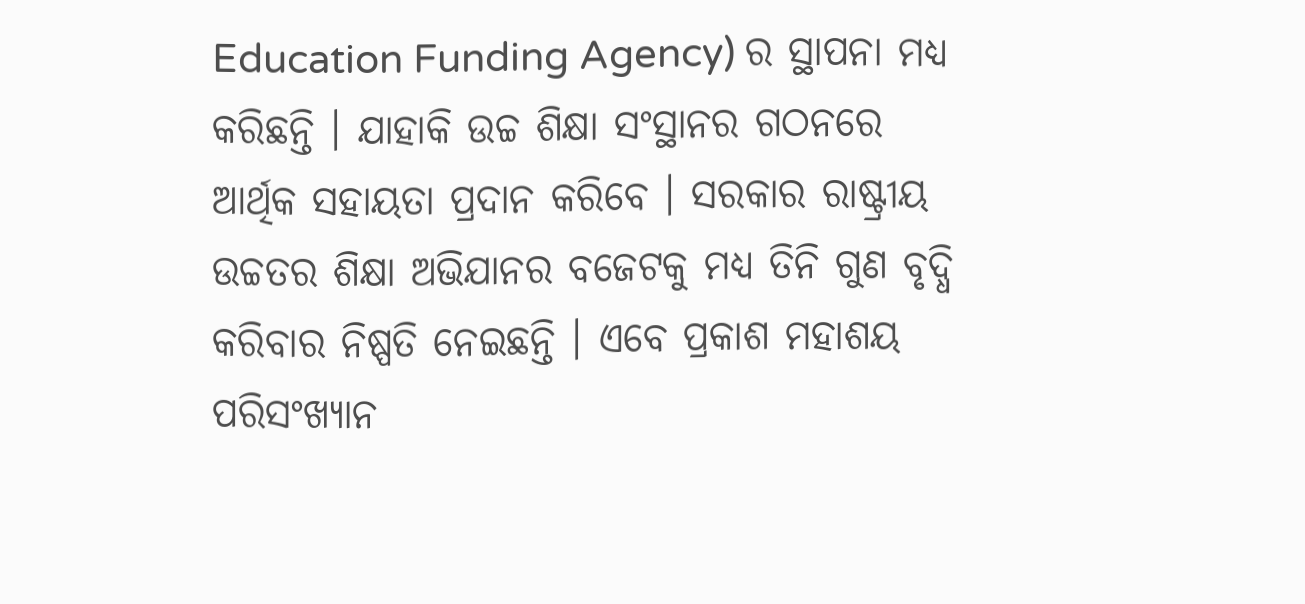Education Funding Agency) ର ସ୍ଥାପନା ମଧ୍ୟ କରିଛନ୍ତି । ଯାହାକି ଉଚ୍ଚ ଶିକ୍ଷା ସଂସ୍ଥାନର ଗଠନରେ ଆର୍ଥିକ ସହାୟତା ପ୍ରଦାନ କରିବେ । ସରକାର ରାଷ୍ଟ୍ରୀୟ ଉଚ୍ଚତର ଶିକ୍ଷା ଅଭିଯାନର ବଜେଟକୁ ମଧ୍ୟ ତିନି ଗୁଣ ବୃଦ୍ଧି କରିବାର ନିଷ୍ପତି ନେଇଛନ୍ତି । ଏବେ ପ୍ରକାଶ ମହାଶୟ ପରିସଂଖ୍ୟାନ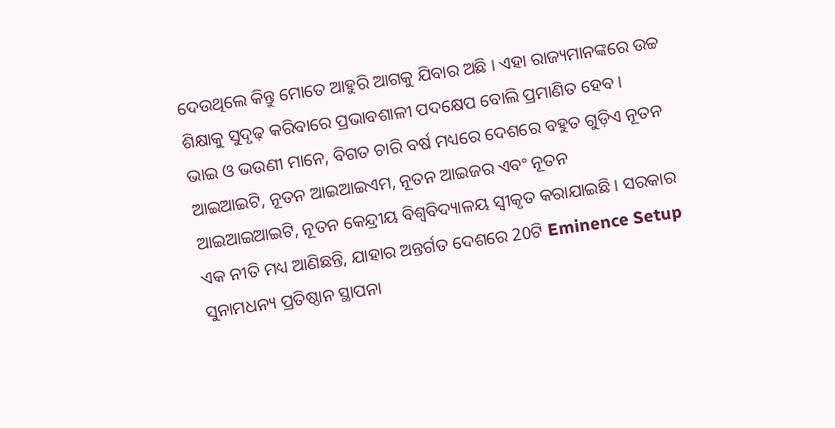ଦେଉଥିଲେ କିନ୍ତୁ ମୋତେ ଆହୁରି ଆଗକୁ ଯିବାର ଅଛି । ଏହା ରାଜ୍ୟମାନଙ୍କରେ ଉଚ୍ଚ ଶିକ୍ଷାକୁ ସୁଦୃଢ଼ କରିବାରେ ପ୍ରଭାବଶାଳୀ ପଦକ୍ଷେପ ବୋଲି ପ୍ରମାଣିତ ହେବ ।
ଭାଇ ଓ ଭଉଣୀ ମାନେ, ବିଗତ ଚାରି ବର୍ଷ ମଧ୍ୟରେ ଦେଶରେ ବହୁତ ଗୁଡ଼ିଏ ନୂତନ ଆଇଆଇଟି, ନୂତନ ଆଇଆଇଏମ, ନୂତନ ଆଇଜର ଏବଂ ନୂତନ ଆଇଆଇଆଇଟି, ନୂତନ କେନ୍ଦ୍ରୀୟ ବିଶ୍ୱବିଦ୍ୟାଳୟ ସ୍ୱୀକୃତ କରାଯାଇଛି । ସରକାର ଏକ ନୀତି ମଧ୍ୟ ଆଣିଛନ୍ତି, ଯାହାର ଅନ୍ତର୍ଗତ ଦେଶରେ 20ଟି Eminence Setup ସୁନାମଧନ୍ୟ ପ୍ରତିଷ୍ଠାନ ସ୍ଥାପନା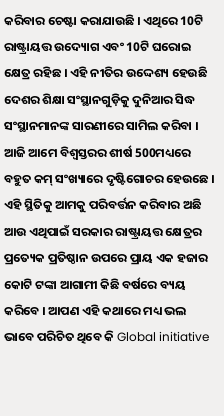କରିବାର ଚେଷ୍ଟା କରାଯାଉଛି । ଏଥିରେ 10ଟି ରାଷ୍ଟ୍ରାୟତ୍ତ ଉଦ୍ୟୋଗ ଏବଂ 10ଟି ଘରୋଇ କ୍ଷେତ୍ର ରହିଛ । ଏହି ନୀତିର ଉଦ୍ଦେଶ୍ୟ ହେଉଛି ଦେଶର ଶିକ୍ଷା ସଂସ୍ଥାନଗୁଡ଼ିକୁ ଦୁନିଆର ସିଦ୍ଧ ସଂସ୍ଥାନମାନଙ୍କ ସାରଣୀରେ ସାମିଲ କରିବା । ଆଜି ଆମେ ବିଶ୍ୱସ୍ତରର ଶୀର୍ଷ 500ମଧ୍ୟରେ ବହୁତ କମ୍ ସଂଖ୍ୟାରେ ଦୃଷ୍ଟିଗୋଚର ହେଉଛେ । ଏହି ସ୍ଥିତିକୁ ଆମକୁ ପରିବର୍ତ୍ତନ କରିବାର ଅଛି ଆଉ ଏଥିପାଇଁ ସରକାର ରାଷ୍ଟ୍ରାୟତ୍ତ କ୍ଷେତ୍ରର ପ୍ରତ୍ୟେକ ପ୍ରତିଷ୍ଠାନ ଉପରେ ପ୍ରାୟ ଏକ ହଜାର କୋଟି ଟଙ୍କା ଆଗାମୀ କିଛି ବର୍ଷରେ ବ୍ୟୟ କରିବେ । ଆପଣ ଏହି କଥାରେ ମଧ୍ୟ ଭଲ ଭାବେ ପରିଚିତ ଥିବେ କି Global initiative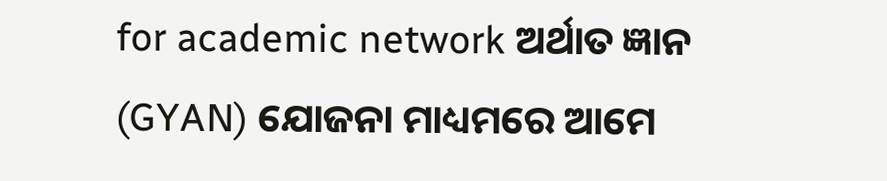for academic network ଅର୍ଥାତ ଜ୍ଞାନ (GYAN) ଯୋଜନା ମାଧ୍ୟମରେ ଆମେ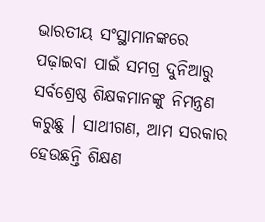ଭାରତୀୟ ସଂସ୍ଥାମାନଙ୍କରେ ପଢ଼ାଇବା ପାଇଁ ସମଗ୍ର ଦୁନିଆରୁ ସର୍ବଶ୍ରେଷ୍ଠ ଶିକ୍ଷକମାନଙ୍କୁ ନିମନ୍ତ୍ରଣ କରୁଛୁ । ସାଥୀଗଣ, ଆମ ସରକାର ହେଉଛନ୍ତି ଶିକ୍ଷଣ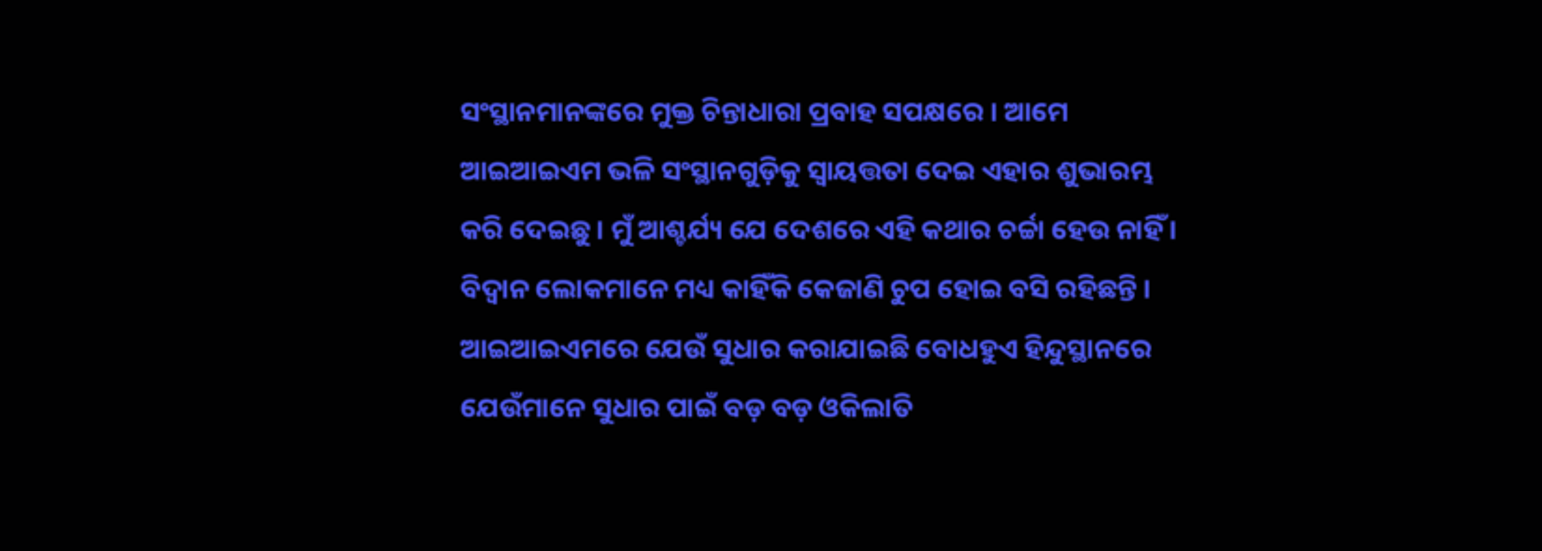ସଂସ୍ଥାନମାନଙ୍କରେ ମୁକ୍ତ ଚିନ୍ତାଧାରା ପ୍ରବାହ ସପକ୍ଷରେ । ଆମେ ଆଇଆଇଏମ ଭଳି ସଂସ୍ଥାନଗୁଡ଼ିକୁ ସ୍ୱାୟତ୍ତତା ଦେଇ ଏହାର ଶୁଭାରମ୍ଭ କରି ଦେଇଛୁ । ମୁଁ ଆଶ୍ଚର୍ଯ୍ୟ ଯେ ଦେଶରେ ଏହି କଥାର ଚର୍ଚ୍ଚା ହେଉ ନାହିଁ । ବିଦ୍ୱାନ ଲୋକମାନେ ମଧ୍ୟ କାହିଁକି କେଜାଣି ଚୁପ ହୋଇ ବସି ରହିଛନ୍ତି । ଆଇଆଇଏମରେ ଯେଉଁ ସୁଧାର କରାଯାଇଛି ବୋଧହୁଏ ହିନ୍ଦୁସ୍ଥାନରେ ଯେଉଁମାନେ ସୁଧାର ପାଇଁ ବଡ଼ ବଡ଼ ଓକିଲାତି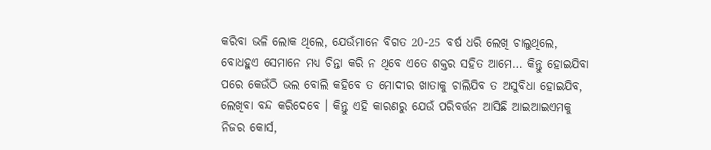କରିବା ଭଳି ଲୋକ ଥିଲେ, ଯେଉଁମାନେ ବିଗତ 20-25 ବର୍ଷ ଧରି ଲେଖି ଚାଲୁଥିଲେ, ବୋଧହୁଏ ସେମାନେ ମଧ୍ୟ ଚିନ୍ତା କରି ନ ଥିବେ ଏତେ ଶକ୍ତର ସହିତ ଆମେ… କିନ୍ତୁ ହୋଇଯିବା ପରେ କେଉଁଠି ଭଲ ବୋଲି କହିବେ ତ ମୋଦୀର ଖାତାକୁ ଚାଲିଯିବ ତ ଅସୁବିଧା ହୋଇଯିବ, ଲେଖିବା ବନ୍ଦ କରିଦେବେ । କିନ୍ତୁ ଏହି କାରଣରୁ ଯେଉଁ ପରିବର୍ତ୍ତନ ଆସିଛି ଆଇଆଇଏମକୁ ନିଜର କୋର୍ସ,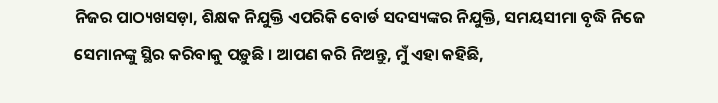ନିଜର ପାଠ୍ୟଖସଡ଼ା, ଶିକ୍ଷକ ନିଯୁକ୍ତି ଏପରିକି ବୋର୍ଡ ସଦସ୍ୟଙ୍କର ନିଯୁକ୍ତି, ସମୟସୀମା ବୃଦ୍ଧି ନିଜେ ସେମାନଙ୍କୁ ସ୍ଥିର କରିବାକୁ ପଡ଼ୁଛି । ଆପଣ କରି ନିଅନ୍ତୁ, ମୁଁ ଏହା କହିଛି,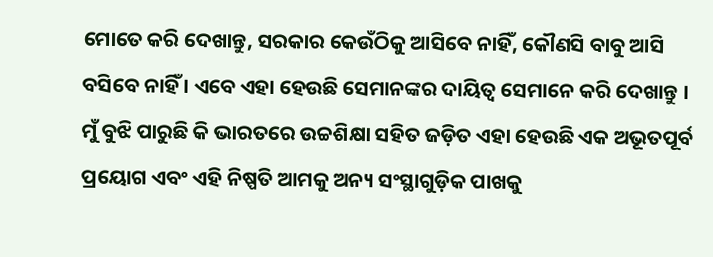ମୋତେ କରି ଦେଖାନ୍ତୁ, ସରକାର କେଉଁଠିକୁ ଆସିବେ ନାହିଁ, କୌଣସି ବାବୁ ଆସି ବସିବେ ନାହିଁ । ଏବେ ଏହା ହେଉଛି ସେମାନଙ୍କର ଦାୟିତ୍ୱ ସେମାନେ କରି ଦେଖାନ୍ତୁ ।
ମୁଁ ବୁଝି ପାରୁଛି କି ଭାରତରେ ଉଚ୍ଚଶିକ୍ଷା ସହିତ ଜଡ଼ିତ ଏହା ହେଉଛି ଏକ ଅଭୂତପୂର୍ବ ପ୍ରୟୋଗ ଏବଂ ଏହି ନିଷ୍ପତି ଆମକୁ ଅନ୍ୟ ସଂସ୍ଥାଗୁଡ଼ିକ ପାଖକୁ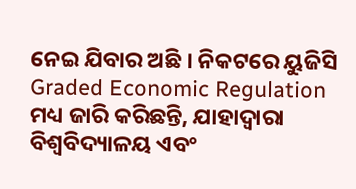ନେଇ ଯିବାର ଅଛି । ନିକଟରେ ୟୁଜିସି Graded Economic Regulation ମଧ୍ୟ ଜାରି କରିଛନ୍ତି, ଯାହାଦ୍ୱାରା ବିଶ୍ୱବିଦ୍ୟାଳୟ ଏବଂ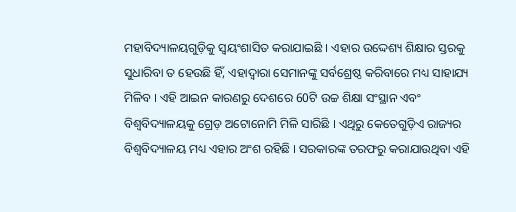ମହାବିଦ୍ୟାଳୟଗୁଡ଼ିକୁ ସ୍ୱୟଂଶାସିତ କରାଯାଇଛି । ଏହାର ଉଦ୍ଦେଶ୍ୟ ଶିକ୍ଷାର ସ୍ତରକୁ ସୁଧାରିବା ତ ହେଉଛି ହିଁ, ଏହାଦ୍ୱାରା ସେମାନଙ୍କୁ ସର୍ବଶ୍ରେଷ୍ଠ କରିବାରେ ମଧ୍ୟ ସାହାଯ୍ୟ ମିଳିବ । ଏହି ଆଇନ କାରଣରୁ ଦେଶରେ 60ଟି ଉଚ୍ଚ ଶିକ୍ଷା ସଂସ୍ଥାନ ଏବଂ ବିଶ୍ୱବିଦ୍ୟାଳୟକୁ ଗ୍ରେଡ଼ ଅଟୋନୋମି ମିଳି ସାରିଛି । ଏଥିରୁ କେତେଗୁଡ଼ିଏ ରାଜ୍ୟର ବିଶ୍ୱବିଦ୍ୟାଳୟ ମଧ୍ୟ ଏହାର ଅଂଶ ରହିଛି । ସରକାରଙ୍କ ତରଫରୁ କରାଯାଉଥିବା ଏହି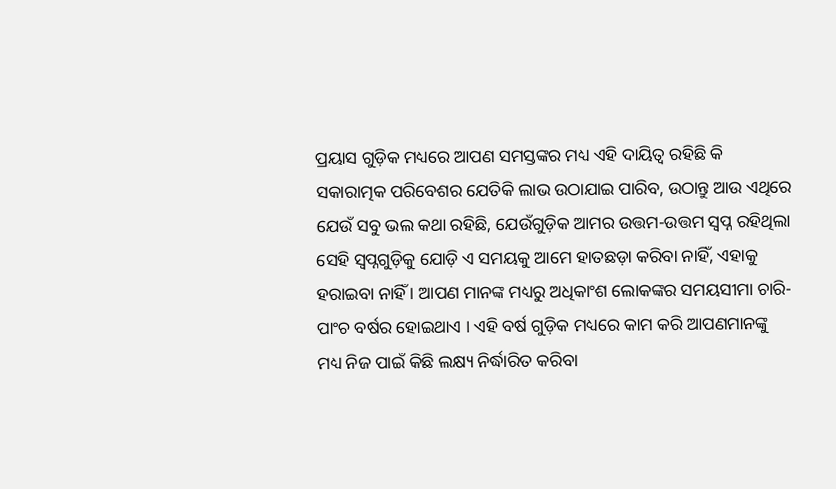ପ୍ରୟାସ ଗୁଡ଼ିକ ମଧ୍ୟରେ ଆପଣ ସମସ୍ତଙ୍କର ମଧ୍ୟ ଏହି ଦାୟିତ୍ୱ ରହିଛି କି ସକାରାତ୍ମକ ପରିବେଶର ଯେତିକି ଲାଭ ଉଠାଯାଇ ପାରିବ, ଉଠାନ୍ତୁ ଆଉ ଏଥିରେ ଯେଉଁ ସବୁ ଭଲ କଥା ରହିଛି, ଯେଉଁଗୁଡ଼ିକ ଆମର ଉତ୍ତମ-ଉତ୍ତମ ସ୍ୱପ୍ନ ରହିଥିଲା ସେହି ସ୍ୱପ୍ନଗୁଡ଼ିକୁ ଯୋଡ଼ି ଏ ସମୟକୁ ଆମେ ହାତଛଡ଼ା କରିବା ନାହିଁ, ଏହାକୁ ହରାଇବା ନାହିଁ । ଆପଣ ମାନଙ୍କ ମଧ୍ୟରୁ ଅଧିକାଂଶ ଲୋକଙ୍କର ସମୟସୀମା ଚାରି-ପାଂଚ ବର୍ଷର ହୋଇଥାଏ । ଏହି ବର୍ଷ ଗୁଡ଼ିକ ମଧ୍ୟରେ କାମ କରି ଆପଣମାନଙ୍କୁ ମଧ୍ୟ ନିଜ ପାଇଁ କିଛି ଲକ୍ଷ୍ୟ ନିର୍ଦ୍ଧାରିତ କରିବା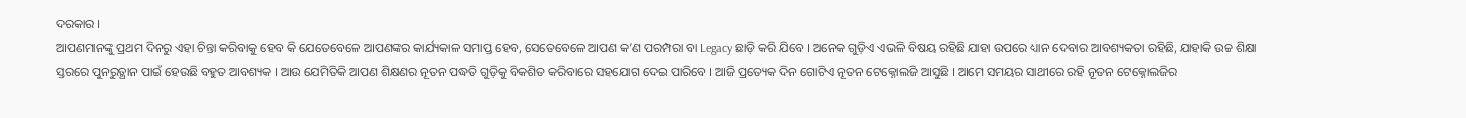ଦରକାର ।
ଆପଣମାନଙ୍କୁ ପ୍ରଥମ ଦିନରୁ ଏହା ଚିନ୍ତା କରିବାକୁ ହେବ କି ଯେତେବେଳେ ଆପଣଙ୍କର କାର୍ଯ୍ୟକାଳ ସମାପ୍ତ ହେବ, ସେତେବେଳେ ଆପଣ କ’ଣ ପରମ୍ପରା ବା Legacy ଛାଡ଼ି କରି ଯିବେ । ଅନେକ ଗୁଡ଼ିଏ ଏଭଳି ବିଷୟ ରହିଛି ଯାହା ଉପରେ ଧ୍ୟାନ ଦେବାର ଆବଶ୍ୟକତା ରହିଛି, ଯାହାକି ଉଚ୍ଚ ଶିକ୍ଷା ସ୍ତରରେ ପୁନରୁତ୍ଥାନ ପାଇଁ ହେଉଛି ବହୁତ ଆବଶ୍ୟକ । ଆଉ ଯେମିତିକି ଆପଣ ଶିକ୍ଷଣର ନୂତନ ପଦ୍ଧତି ଗୁଡ଼ିକୁ ବିକଶିତ କରିବାରେ ସହଯୋଗ ଦେଇ ପାରିବେ । ଆଜି ପ୍ରତ୍ୟେକ ଦିନ ଗୋଟିଏ ନୂତନ ଟେକ୍ନୋଲଜି ଆସୁଛି । ଆମେ ସମୟର ସାଥୀରେ ରହି ନୂତନ ଟେକ୍ନୋଲଜିର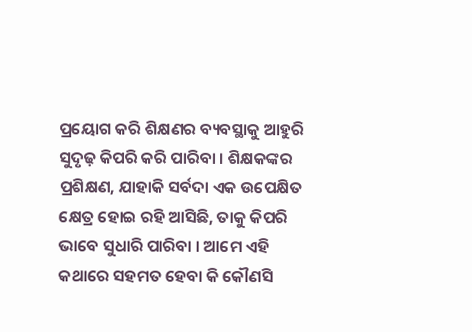ପ୍ରୟୋଗ କରି ଶିକ୍ଷଣର ବ୍ୟବସ୍ଥାକୁ ଆହୁରି ସୁଦୃଢ଼ କିପରି କରି ପାରିବା । ଶିକ୍ଷକଙ୍କର ପ୍ରଶିକ୍ଷଣ, ଯାହାକି ସର୍ବଦା ଏକ ଉପେକ୍ଷିତ କ୍ଷେତ୍ର ହୋଇ ରହି ଆସିଛି, ତାକୁ କିପରି ଭାବେ ସୁଧାରି ପାରିବା । ଆମେ ଏହି କଥାରେ ସହମତ ହେବା କି କୌଣସି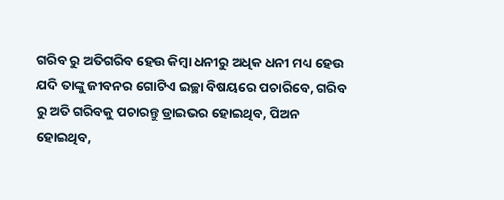ଗରିବ ରୁ ଅତିଗରିବ ହେଉ କିମ୍ବା ଧନୀରୁ ଅଧିକ ଧନୀ ମଧ୍ୟ ହେଉ ଯଦି ତାଙ୍କୁ ଜୀବନର ଗୋଟିଏ ଇଚ୍ଛା ବିଷୟରେ ପଚାରିବେ, ଗରିବ ରୁ ଅତି ଗରିବକୁ ପଚାରନ୍ତୁ ଡ୍ରାଇଭର ହୋଇଥିବ, ପିଅନ ହୋଇଥିବ,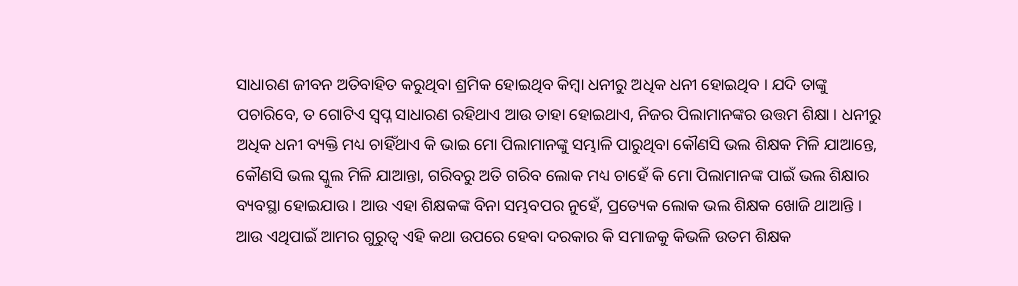ସାଧାରଣ ଜୀବନ ଅତିବାହିତ କରୁଥିବା ଶ୍ରମିକ ହୋଇଥିବ କିମ୍ବା ଧନୀରୁ ଅଧିକ ଧନୀ ହୋଇଥିବ । ଯଦି ତାଙ୍କୁ ପଚାରିବେ, ତ ଗୋଟିଏ ସ୍ୱପ୍ନ ସାଧାରଣ ରହିଥାଏ ଆଉ ତାହା ହୋଇଥାଏ, ନିଜର ପିଲାମାନଙ୍କର ଉତ୍ତମ ଶିକ୍ଷା । ଧନୀରୁ ଅଧିକ ଧନୀ ବ୍ୟକ୍ତି ମଧ୍ୟ ଚାହିଁଥାଏ କି ଭାଇ ମୋ ପିଲାମାନଙ୍କୁ ସମ୍ଭାଳି ପାରୁଥିବା କୌଣସି ଭଲ ଶିକ୍ଷକ ମିଳି ଯାଆନ୍ତେ, କୌଣସି ଭଲ ସ୍କୁଲ ମିଳି ଯାଆନ୍ତା, ଗରିବରୁ ଅତି ଗରିବ ଲୋକ ମଧ୍ୟ ଚାହେଁ କି ମୋ ପିଲାମାନଙ୍କ ପାଇଁ ଭଲ ଶିକ୍ଷାର ବ୍ୟବସ୍ଥା ହୋଇଯାଉ । ଆଉ ଏହା ଶିକ୍ଷକଙ୍କ ବିନା ସମ୍ଭବପର ନୁହେଁ, ପ୍ରତ୍ୟେକ ଲୋକ ଭଲ ଶିକ୍ଷକ ଖୋଜି ଥାଆନ୍ତି । ଆଉ ଏଥିପାଇଁ ଆମର ଗୁରୁତ୍ୱ ଏହି କଥା ଉପରେ ହେବା ଦରକାର କି ସମାଜକୁ କିଭଳି ଉତମ ଶିକ୍ଷକ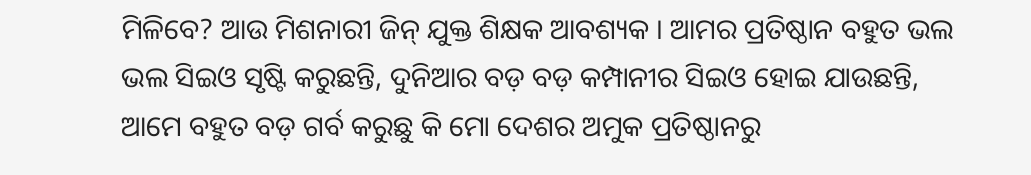ମିଳିବେ? ଆଉ ମିଶନାରୀ ଜିନ୍ ଯୁକ୍ତ ଶିକ୍ଷକ ଆବଶ୍ୟକ । ଆମର ପ୍ରତିଷ୍ଠାନ ବହୁତ ଭଲ ଭଲ ସିଇଓ ସୃଷ୍ଟି କରୁଛନ୍ତି, ଦୁନିଆର ବଡ଼ ବଡ଼ କମ୍ପାନୀର ସିଇଓ ହୋଇ ଯାଉଛନ୍ତି, ଆମେ ବହୁତ ବଡ଼ ଗର୍ବ କରୁଛୁ କି ମୋ ଦେଶର ଅମୁକ ପ୍ରତିଷ୍ଠାନରୁ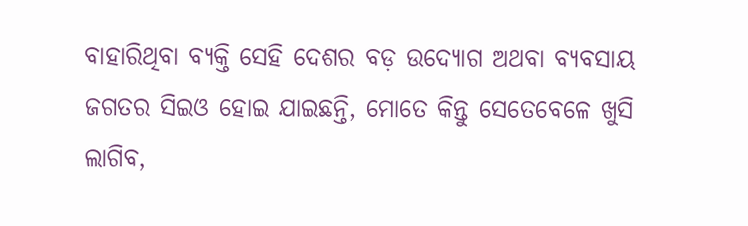ବାହାରିଥିବା ବ୍ୟକ୍ତି ସେହି ଦେଶର ବଡ଼ ଉଦ୍ୟୋଗ ଅଥବା ବ୍ୟବସାୟ ଜଗତର ସିଇଓ ହୋଇ ଯାଇଛନ୍ତି, ମୋତେ କିନ୍ତୁ ସେତେବେଳେ ଖୁସି ଲାଗିବ,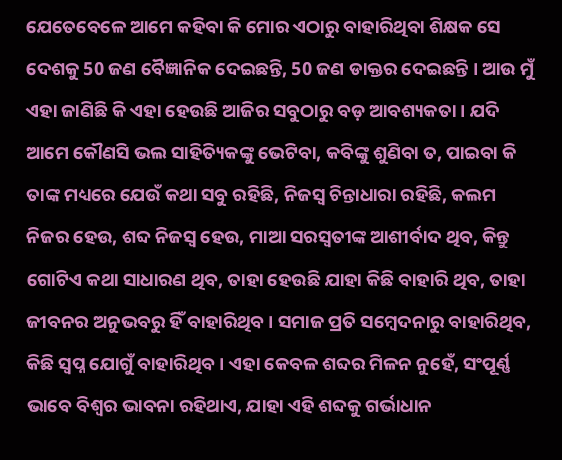ଯେତେବେଳେ ଆମେ କହିବା କି ମୋର ଏଠାରୁ ବାହାରିଥିବା ଶିକ୍ଷକ ସେ ଦେଶକୁ 50 ଜଣ ବୈଜ୍ଞାନିକ ଦେଇଛନ୍ତି, 50 ଜଣ ଡାକ୍ତର ଦେଇଛନ୍ତି । ଆଉ ମୁଁ ଏହା ଜାଣିଛି କି ଏହା ହେଉଛି ଆଜିର ସବୁଠାରୁ ବଡ଼ ଆବଶ୍ୟକତା । ଯଦି ଆମେ କୌଣସି ଭଲ ସାହିତ୍ୟିକଙ୍କୁ ଭେଟିବା, କବିଙ୍କୁ ଶୁଣିବା ତ, ପାଇବା କି ତାଙ୍କ ମଧ୍ୟରେ ଯେଉଁ କଥା ସବୁ ରହିଛି, ନିଜସ୍ୱ ଚିନ୍ତାଧାରା ରହିଛି, କଲମ ନିଜର ହେଉ, ଶବ୍ଦ ନିଜସ୍ୱ ହେଉ, ମାଆ ସରସ୍ୱତୀଙ୍କ ଆଶୀର୍ବାଦ ଥିବ, କିନ୍ତୁ ଗୋଟିଏ କଥା ସାଧାରଣ ଥିବ, ତାହା ହେଉଛି ଯାହା କିଛି ବାହାରି ଥିବ, ତାହା ଜୀବନର ଅନୁଭବରୁ ହିଁ ବାହାରିଥିବ । ସମାଜ ପ୍ରତି ସମ୍ବେଦନାରୁ ବାହାରିଥିବ, କିଛି ସ୍ୱପ୍ନ ଯୋଗୁଁ ବାହାରିଥିବ । ଏହା କେବଳ ଶବ୍ଦର ମିଳନ ନୁହେଁ, ସଂପୂର୍ଣ୍ଣ ଭାବେ ବିଶ୍ୱର ଭାବନା ରହିଥାଏ, ଯାହା ଏହି ଶବ୍ଦକୁ ଗର୍ଭାଧାନ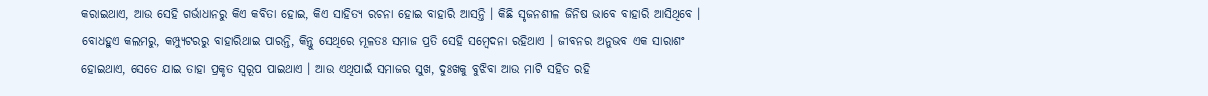କରାଇଥାଏ, ଆଉ ସେହି ଗର୍ଭାଧାନରୁ କିଏ କବିତା ହୋଇ, କିଏ ସାହିତ୍ୟ ରଚନା ହୋଇ ବାହାରି ଆସନ୍ତି । କିଛି ସୃଜନଶୀଳ ଜିନିଷ ଭାବେ ବାହାରି ଆସିଥିବେ । ବୋଧହୁଏ କଲମରୁ, କମ୍ପ୍ୟୁଟରରୁ ବାହାରିଥାଇ ପାରନ୍ତି, କିନ୍ତୁ ସେଥିରେ ମୂଳତଃ ସମାଜ ପ୍ରତି ସେହି ସମ୍ବେଦନା ରହିଥାଏ । ଜୀବନର ଅନୁଭବ ଏକ ସାରାଶଂ ହୋଇଥାଏ, ସେତେ ଯାଇ ତାହା ପ୍ରକୃତ ସ୍ୱରୂପ ପାଇଥାଏ । ଆଉ ଏଥିପାଇଁ ସମାଜର ସୁଖ, ଦୁଃଖକୁ ବୁଝିବା ଆଉ ମାଟି ସହିତ ରହି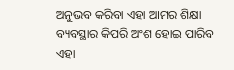ଅନୁଭବ କରିବା ଏହା ଆମର ଶିକ୍ଷା ବ୍ୟବସ୍ଥାର କିପରି ଅଂଶ ହୋଇ ପାରିବ ଏହା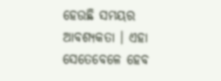ହେଉଛି ସମୟର ଆବଶ୍ୟକତା । ଏହା ସେତେବେଳେ ହେବ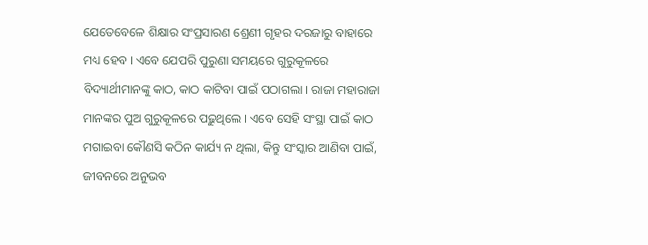ଯେତେବେଳେ ଶିକ୍ଷାର ସଂପ୍ରସାରଣ ଶ୍ରେଣୀ ଗୃହର ଦରଜାରୁ ବାହାରେ ମଧ୍ୟ ହେବ । ଏବେ ଯେପରି ପୁରୁଣା ସମୟରେ ଗୁରୁକୂଳରେ ବିଦ୍ୟାର୍ଥୀମାନଙ୍କୁ କାଠ, କାଠ କାଟିବା ପାଇଁ ପଠାଗଲା । ରାଜା ମହାରାଜା ମାନଙ୍କର ପୁଅ ଗୁରୁକୂଳରେ ପଢ଼ୁଥିଲେ । ଏବେ ସେହି ସଂସ୍ଥା ପାଇଁ କାଠ ମଗାଇବା କୌଣସି କଠିନ କାର୍ଯ୍ୟ ନ ଥିଲା, କିନ୍ତୁ ସଂସ୍କାର ଆଣିବା ପାଇଁ, ଜୀବନରେ ଅନୁଭବ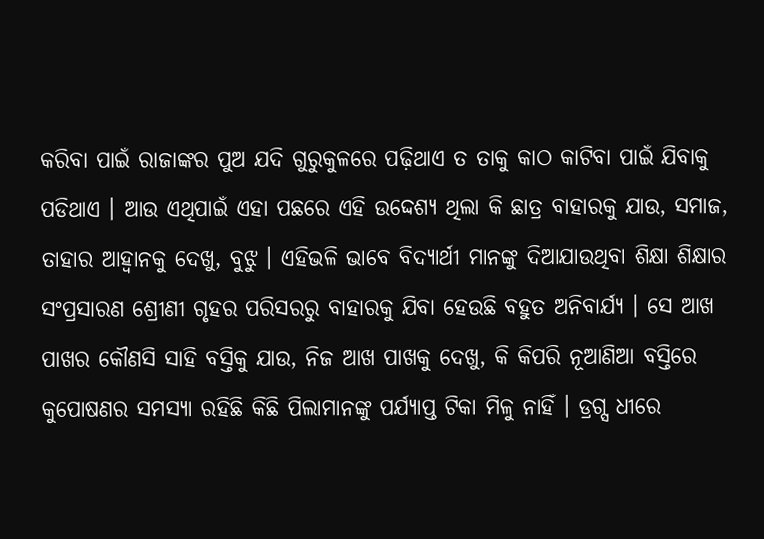କରିବା ପାଇଁ ରାଜାଙ୍କର ପୁଅ ଯଦି ଗୁରୁକୁଳରେ ପଢ଼ିଥାଏ ତ ତାକୁ କାଠ କାଟିବା ପାଇଁ ଯିବାକୁ ପଡିଥାଏ । ଆଉ ଏଥିପାଇଁ ଏହା ପଛରେ ଏହି ଉଦ୍ଦେଶ୍ୟ ଥିଲା କି ଛାତ୍ର ବାହାରକୁ ଯାଉ, ସମାଜ, ତାହାର ଆହ୍ୱାନକୁ ଦେଖୁ, ବୁଝୁ । ଏହିଭଳି ଭାବେ ବିଦ୍ୟାର୍ଥୀ ମାନଙ୍କୁ ଦିଆଯାଉଥିବା ଶିକ୍ଷା ଶିକ୍ଷାର ସଂପ୍ରସାରଣ ଶ୍ରେୀଣୀ ଗୃହର ପରିସରରୁ ବାହାରକୁ ଯିବା ହେଉଛି ବହୁତ ଅନିବାର୍ଯ୍ୟ । ସେ ଆଖ ପାଖର କୌଣସି ସାହି ବସ୍ତିକୁ ଯାଉ, ନିଜ ଆଖ ପାଖକୁ ଦେଖୁ, କି କିପରି ନୂଆଣିଆ ବସ୍ତିରେ କୁପୋଷଣର ସମସ୍ୟା ରହିଛି କିଛି ପିଲାମାନଙ୍କୁ ପର୍ଯ୍ୟାପ୍ତ ଟିକା ମିଳୁ ନାହିଁ । ଡ୍ରଗ୍ସ ଧୀରେ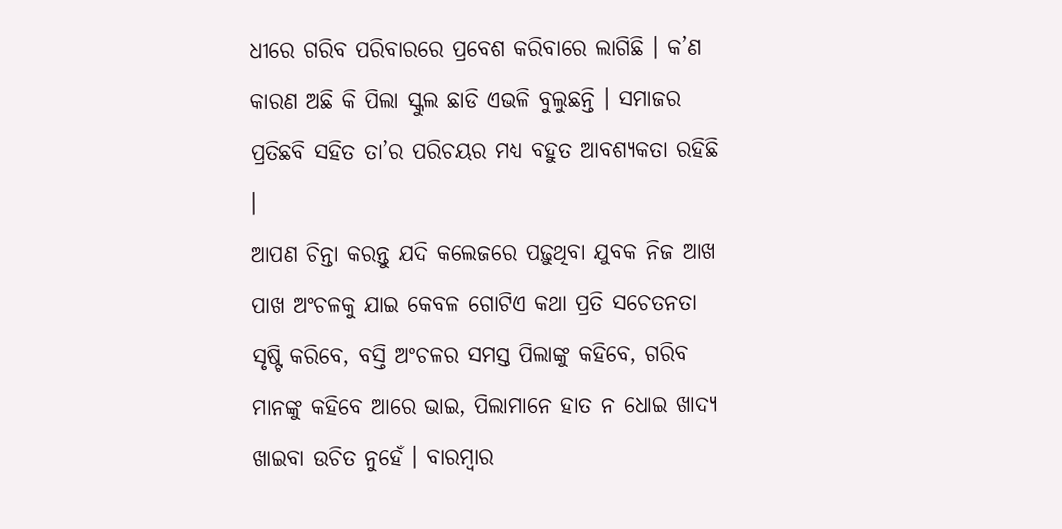ଧୀରେ ଗରିବ ପରିବାରରେ ପ୍ରବେଶ କରିବାରେ ଲାଗିଛି । କ’ଣ କାରଣ ଅଛି କି ପିଲା ସ୍କୁଲ ଛାଡି ଏଭଳି ବୁଲୁଛନ୍ତି । ସମାଜର ପ୍ରତିଛବି ସହିତ ତା’ର ପରିଚୟର ମଧ୍ୟ ବହୁତ ଆବଶ୍ୟକତା ରହିଛି ।
ଆପଣ ଚିନ୍ତା କରନ୍ତୁ ଯଦି କଲେଜରେ ପଢ଼ୁଥିବା ଯୁବକ ନିଜ ଆଖ ପାଖ ଅଂଚଳକୁ ଯାଇ କେବଳ ଗୋଟିଏ କଥା ପ୍ରତି ସଚେତନତା ସୃଷ୍ଟି କରିବେ, ବସ୍ତି ଅଂଚଳର ସମସ୍ତ ପିଲାଙ୍କୁ କହିବେ, ଗରିବ ମାନଙ୍କୁ କହିବେ ଆରେ ଭାଇ, ପିଲାମାନେ ହାତ ନ ଧୋଇ ଖାଦ୍ୟ ଖାଇବା ଉଚିତ ନୁହେଁ । ବାରମ୍ବାର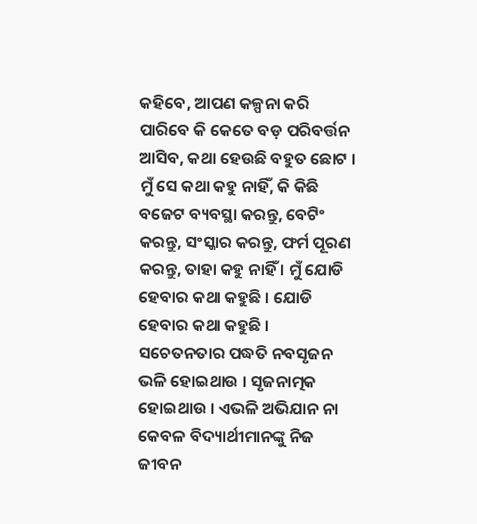କହିବେ, ଆପଣ କଳ୍ପନା କରି ପାରିବେ କି କେତେ ବଡ଼ ପରିବର୍ତ୍ତନ ଆସିବ, କଥା ହେଉଛି ବହୁତ ଛୋଟ । ମୁଁ ସେ କଥା କହୁ ନାହିଁ, କି କିଛି ବଜେଟ ବ୍ୟବସ୍ଥା କରନ୍ତୁ, ବେଟିଂ କରନ୍ତୁ, ସଂସ୍କାର କରନ୍ତୁ, ଫର୍ମ ପୂରଣ କରନ୍ତୁ, ତାହା କହୁ ନାହିଁ । ମୁଁ ଯୋଡି ହେବାର କଥା କହୁଛି । ଯୋଡି ହେବାର କଥା କହୁଛି । ସଚେତନତାର ପଦ୍ଧତି ନବସୃଜନ ଭଳି ହୋଇଥାଉ । ସୃଜନାତ୍ମକ ହୋଇଥାଉ । ଏଭଳି ଅଭିଯାନ ନା କେବଳ ବିଦ୍ୟାର୍ଥୀମାନଙ୍କୁ ନିଜ ଜୀବନ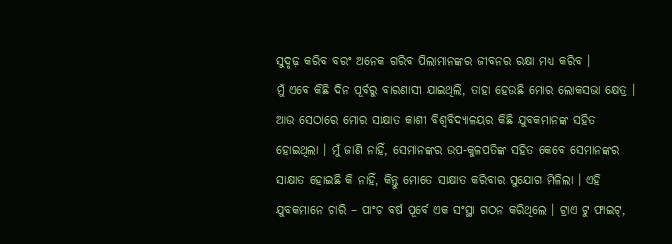ସୁଦୃଢ଼ କରିବ ବରଂ ଅନେକ ଗରିବ ପିଲାମାନଙ୍କର ଜୀବନର ରକ୍ଷା ମଧ୍ୟ କରିବ ।
ମୁଁ ଏବେ କିଛି ଦିନ ପୂର୍ବରୁ ବାରଣାସୀ ଯାଇଥିଲି, ତାହା ହେଉଛି ମୋର ଲୋକସଭା କ୍ଷେତ୍ର । ଆଉ ସେଠାରେ ମୋର ସାକ୍ଷାତ କାଶୀ ବିଶ୍ୱବିଦ୍ୟାଳୟର କିଛି ଯୁବକମାନଙ୍କ ସହିତ ହୋଇଥିଲା । ମୁଁ ଜାଣି ନାହିଁ, ସେମାନଙ୍କର ଉପ-କୁଳପତିଙ୍କ ସହିତ କେବେ ସେମାନଙ୍କର ସାକ୍ଷାତ ହୋଇଛି କି ନାହିଁ, କିନ୍ତୁ ମୋତେ ସାକ୍ଷାତ କରିବାର ସୁଯୋଗ ମିଳିଲା । ଏହି ଯୁବକମାନେ ଚାରି – ପାଂଚ ବର୍ଷ ପୂର୍ବେ ଏକ ସଂସ୍ଥା ଗଠନ କରିଥିଲେ । ଟ୍ରାଏ ଟୁ ଫାଇଟ୍,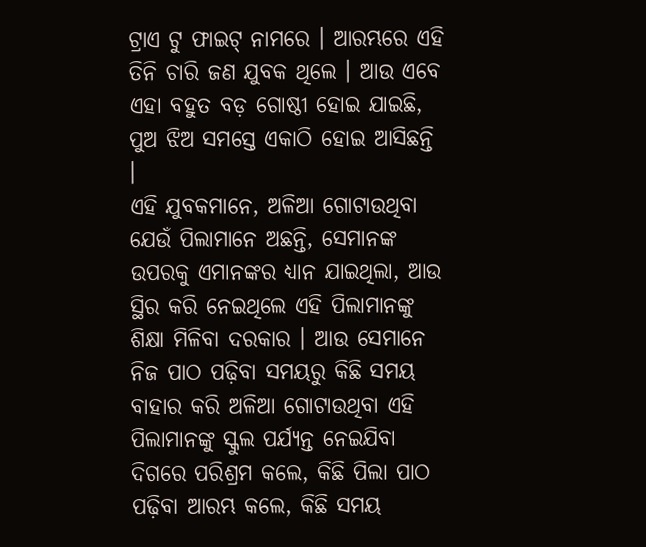ଟ୍ରାଏ ଟୁ ଫାଇଟ୍ ନାମରେ । ଆରମ୍ଭରେ ଏହି ତିନି ଚାରି ଜଣ ଯୁବକ ଥିଲେ । ଆଉ ଏବେ ଏହା ବହୁତ ବଡ଼ ଗୋଷ୍ଠୀ ହୋଇ ଯାଇଛି, ପୁଅ ଝିଅ ସମସ୍ତେ ଏକାଠି ହୋଇ ଆସିଛନ୍ତି ।
ଏହି ଯୁବକମାନେ, ଅଳିଆ ଗୋଟାଉଥିବା ଯେଉଁ ପିଲାମାନେ ଅଛନ୍ତି, ସେମାନଙ୍କ ଉପରକୁ ଏମାନଙ୍କର ଧ୍ୟାନ ଯାଇଥିଲା, ଆଉ ସ୍ଥିର କରି ନେଇଥିଲେ ଏହି ପିଲାମାନଙ୍କୁ ଶିକ୍ଷା ମିଳିବା ଦରକାର । ଆଉ ସେମାନେ ନିଜ ପାଠ ପଢ଼ିବା ସମୟରୁ କିଛି ସମୟ ବାହାର କରି ଅଳିଆ ଗୋଟାଉଥିବା ଏହି ପିଲାମାନଙ୍କୁ ସ୍କୁଲ ପର୍ଯ୍ୟନ୍ତ ନେଇଯିବା ଦିଗରେ ପରିଶ୍ରମ କଲେ, କିଛି ପିଲା ପାଠ ପଢ଼ିବା ଆରମ୍ଭ କଲେ, କିଛି ସମୟ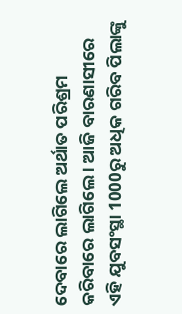ଦେବାରେ ଲାଗିଲେ ଅର୍ଥାତ ପରିଶ୍ରମ କରିବାରେ ଲାଗିଲେ । ଆଜି ବାରଣାସୀରେ ଏହି ଯୁବସଂସ୍ଥା 1000ରୁ ଅଧିକ ଗରିବ ପିଲାଙ୍କୁ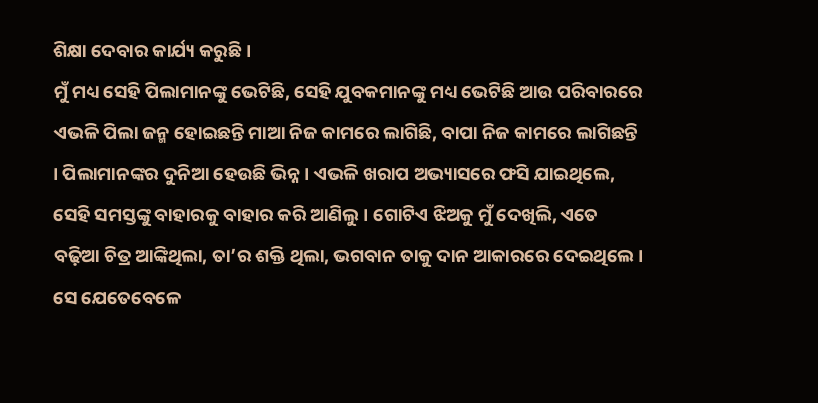ଶିକ୍ଷା ଦେବାର କାର୍ଯ୍ୟ କରୁଛି ।
ମୁଁ ମଧ୍ୟ ସେହି ପିଲାମାନଙ୍କୁ ଭେଟିଛି, ସେହି ଯୁବକମାନଙ୍କୁ ମଧ୍ୟ ଭେଟିଛି ଆଉ ପରିବାରରେ ଏଭଳି ପିଲା ଜନ୍ମ ହୋଇଛନ୍ତି ମାଆ ନିଜ କାମରେ ଲାଗିଛି, ବାପା ନିଜ କାମରେ ଲାଗିଛନ୍ତି । ପିଲାମାନଙ୍କର ଦୁନିଆ ହେଉଛି ଭିନ୍ନ । ଏଭଳି ଖରାପ ଅଭ୍ୟାସରେ ଫସି ଯାଇଥିଲେ, ସେହି ସମସ୍ତଙ୍କୁ ବାହାରକୁ ବାହାର କରି ଆଣିଲୁ । ଗୋଟିଏ ଝିଅକୁ ମୁଁ ଦେଖିଲି, ଏତେ ବଢ଼ିଆ ଚିତ୍ର ଆଙ୍କିଥିଲା, ତା’ର ଶକ୍ତି ଥିଲା, ଭଗବାନ ତାକୁ ଦାନ ଆକାରରେ ଦେଇଥିଲେ । ସେ ଯେତେବେଳେ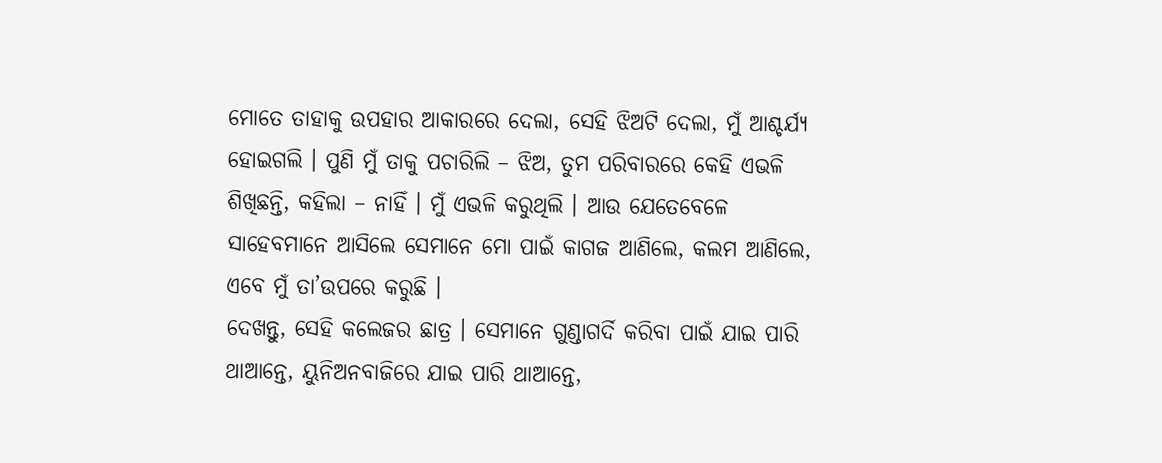ମୋତେ ତାହାକୁ ଉପହାର ଆକାରରେ ଦେଲା, ସେହି ଝିଅଟି ଦେଲା, ମୁଁ ଆଶ୍ଚର୍ଯ୍ୟ ହୋଇଗଲି । ପୁଣି ମୁଁ ତାକୁ ପଚାରିଲି – ଝିଅ, ତୁମ ପରିବାରରେ କେହି ଏଭଳି ଶିଖିଛନ୍ତି, କହିଲା – ନାହିଁ । ମୁଁ ଏଭଳି କରୁଥିଲି । ଆଉ ଯେତେବେଳେ ସାହେବମାନେ ଆସିଲେ ସେମାନେ ମୋ ପାଇଁ କାଗଜ ଆଣିଲେ, କଲମ ଆଣିଲେ, ଏବେ ମୁଁ ତା’ଉପରେ କରୁଛି ।
ଦେଖନ୍ତୁ, ସେହି କଲେଜର ଛାତ୍ର । ସେମାନେ ଗୁଣ୍ଡାଗର୍ଦି କରିବା ପାଇଁ ଯାଇ ପାରି ଥାଆନ୍ତେ, ୟୁନିଅନବାଜିରେ ଯାଇ ପାରି ଥାଆନ୍ତେ,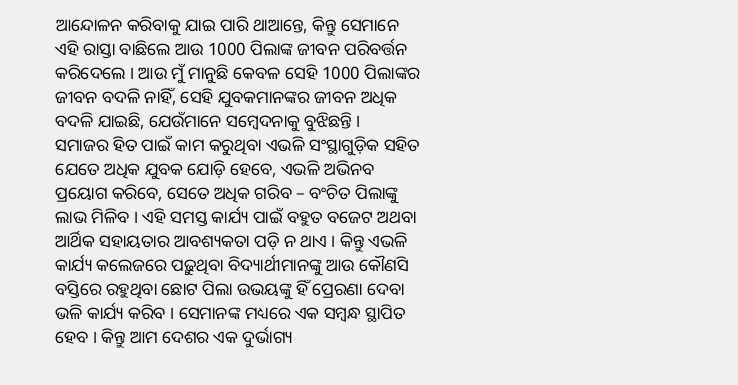ଆନ୍ଦୋଳନ କରିବାକୁ ଯାଇ ପାରି ଥାଆନ୍ତେ, କିନ୍ତୁ ସେମାନେ ଏହି ରାସ୍ତା ବାଛିଲେ ଆଉ 1000 ପିଲାଙ୍କ ଜୀବନ ପରିବର୍ତ୍ତନ କରିଦେଲେ । ଆଉ ମୁଁ ମାନୁଛି କେବଳ ସେହି 1000 ପିଲାଙ୍କର ଜୀବନ ବଦଳି ନାହିଁ, ସେହି ଯୁବକମାନଙ୍କର ଜୀବନ ଅଧିକ ବଦଳି ଯାଇଛି, ଯେଉଁମାନେ ସମ୍ବେଦନାକୁ ବୁଝିଛନ୍ତି ।
ସମାଜର ହିତ ପାଇଁ କାମ କରୁଥିବା ଏଭଳି ସଂସ୍ଥାଗୁଡ଼ିକ ସହିତ ଯେତେ ଅଧିକ ଯୁବକ ଯୋଡ଼ି ହେବେ, ଏଭଳି ଅଭିନବ ପ୍ରୟୋଗ କରିବେ, ସେତେ ଅଧିକ ଗରିବ – ବଂଚିତ ପିଲାଙ୍କୁ ଲାଭ ମିଳିବ । ଏହି ସମସ୍ତ କାର୍ଯ୍ୟ ପାଇଁ ବହୁତ ବଜେଟ ଅଥବା ଆର୍ଥିକ ସହାୟତାର ଆବଶ୍ୟକତା ପଡ଼ି ନ ଥାଏ । କିନ୍ତୁ ଏଭଳି କାର୍ଯ୍ୟ କଲେଜରେ ପଢ଼ୁଥିବା ବିଦ୍ୟାର୍ଥୀମାନଙ୍କୁ ଆଉ କୌଣସି ବସ୍ତିରେ ରହୁଥିବା ଛୋଟ ପିଲା ଉଭୟଙ୍କୁ ହିଁ ପ୍ରେରଣା ଦେବା ଭଳି କାର୍ଯ୍ୟ କରିବ । ସେମାନଙ୍କ ମଧ୍ୟରେ ଏକ ସମ୍ବନ୍ଧ ସ୍ଥାପିତ ହେବ । କିନ୍ତୁ ଆମ ଦେଶର ଏକ ଦୁର୍ଭାଗ୍ୟ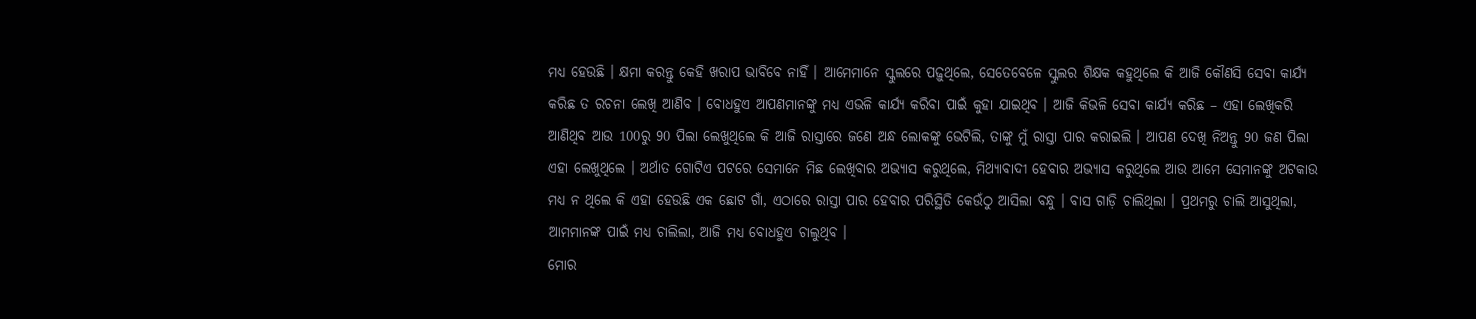ମଧ୍ୟ ହେଉଛି । କ୍ଷମା କରନ୍ତୁ କେହି ଖରାପ ଭାବିବେ ନାହିଁ । ଆମେମାନେ ସ୍କୁଲରେ ପଢ଼ୁଥିଲେ, ସେତେବେଳେ ସ୍କୁଲର ଶିକ୍ଷକ କହୁଥିଲେ କି ଆଜି କୌଣସି ସେବା କାର୍ଯ୍ୟ କରିଛ ତ ରଚନା ଲେଖି ଆଣିବ । ବୋଧହୁଏ ଆପଣମାନଙ୍କୁ ମଧ୍ୟ ଏଭଳି କାର୍ଯ୍ୟ କରିବା ପାଇଁ କୁହା ଯାଇଥିବ । ଆଜି କିଭଳି ସେବା କାର୍ଯ୍ୟ କରିଛ – ଏହା ଲେଖିକରି ଆଣିଥିବ ଆଉ 100ରୁ 90 ପିଲା ଲେଖୁଥିଲେ କି ଆଜି ରାସ୍ତାରେ ଜଣେ ଅନ୍ଧ ଲୋକଙ୍କୁ ଭେଟିଲି, ତାଙ୍କୁ ମୁଁ ରାସ୍ତା ପାର କରାଇଲି । ଆପଣ ଦେଖି ନିଅନ୍ତୁ 90 ଜଣ ପିଲା ଏହା ଲେଖୁଥିଲେ । ଅର୍ଥାତ ଗୋଟିଏ ପଟରେ ସେମାନେ ମିଛ ଲେଖିବାର ଅଭ୍ୟାସ କରୁଥିଲେ, ମିଥ୍ୟାବାଦୀ ହେବାର ଅଭ୍ୟାସ କରୁଥିଲେ ଆଉ ଆମେ ସେମାନଙ୍କୁ ଅଟକାଉ ମଧ୍ୟ ନ ଥିଲେ କି ଏହା ହେଉଛି ଏକ ଛୋଟ ଗାଁ, ଏଠାରେ ରାସ୍ତା ପାର ହେବାର ପରିସ୍ଥିତି କେଉଁଠୁ ଆସିଲା ବନ୍ଧୁ । ବାସ ଗାଡ଼ି ଚାଲିଥିଲା । ପ୍ରଥମରୁ ଚାଲି ଆସୁଥିଲା, ଆମମାନଙ୍କ ପାଇଁ ମଧ୍ୟ ଚାଲିଲା, ଆଜି ମଧ୍ୟ ବୋଧହୁଏ ଚାଲୁଥିବ ।
ମୋର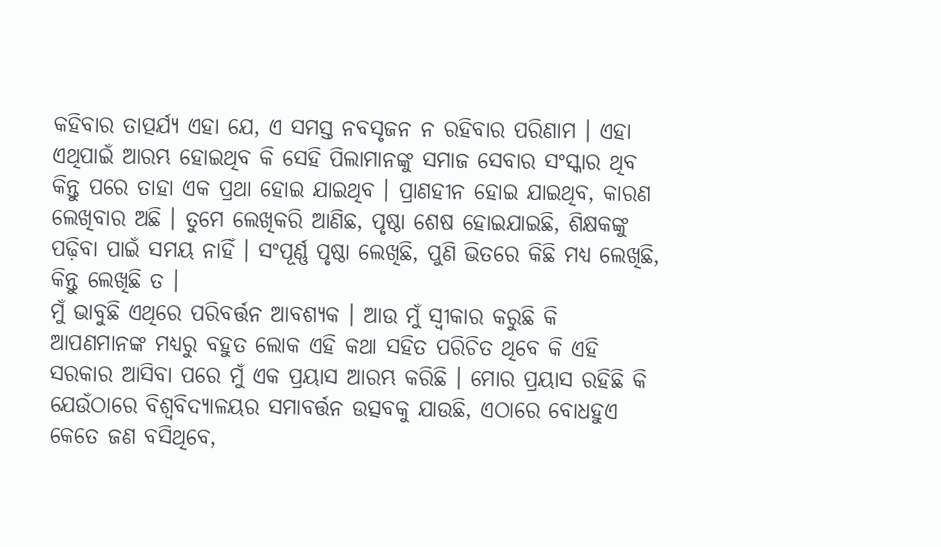କହିବାର ତାତ୍ପର୍ଯ୍ୟ ଏହା ଯେ, ଏ ସମସ୍ତ ନବସୃଜନ ନ ରହିବାର ପରିଣାମ । ଏହା ଏଥିପାଇଁ ଆରମ୍ଭ ହୋଇଥିବ କି ସେହି ପିଲାମାନଙ୍କୁ ସମାଜ ସେବାର ସଂସ୍କାର ଥିବ କିନ୍ତୁ ପରେ ତାହା ଏକ ପ୍ରଥା ହୋଇ ଯାଇଥିବ । ପ୍ରାଣହୀନ ହୋଇ ଯାଇଥିବ, କାରଣ ଲେଖିବାର ଅଛି । ତୁମେ ଲେଖିକରି ଆଣିଛ, ପୃଷ୍ଠା ଶେଷ ହୋଇଯାଇଛି, ଶିକ୍ଷକଙ୍କୁ ପଢ଼ିବା ପାଇଁ ସମୟ ନାହିଁ । ସଂପୂର୍ଣ୍ଣ ପୃଷ୍ଠା ଲେଖିଛି, ପୁଣି ଭିତରେ କିଛି ମଧ୍ୟ ଲେଖିଛି, କିନ୍ତୁ ଲେଖିଛି ତ ।
ମୁଁ ଭାବୁଛି ଏଥିରେ ପରିବର୍ତ୍ତନ ଆବଶ୍ୟକ । ଆଉ ମୁଁ ସ୍ୱୀକାର କରୁଛି କି ଆପଣମାନଙ୍କ ମଧ୍ୟରୁ ବହୁତ ଲୋକ ଏହି କଥା ସହିତ ପରିଚିତ ଥିବେ କି ଏହି ସରକାର ଆସିବା ପରେ ମୁଁ ଏକ ପ୍ରୟାସ ଆରମ୍ଭ କରିଛି । ମୋର ପ୍ରୟାସ ରହିଛି କି ଯେଉଁଠାରେ ବିଶ୍ୱବିଦ୍ୟାଳୟର ସମାବର୍ତ୍ତନ ଉତ୍ସବକୁ ଯାଉଛି, ଏଠାରେ ବୋଧହୁଏ କେତେ ଜଣ ବସିଥିବେ,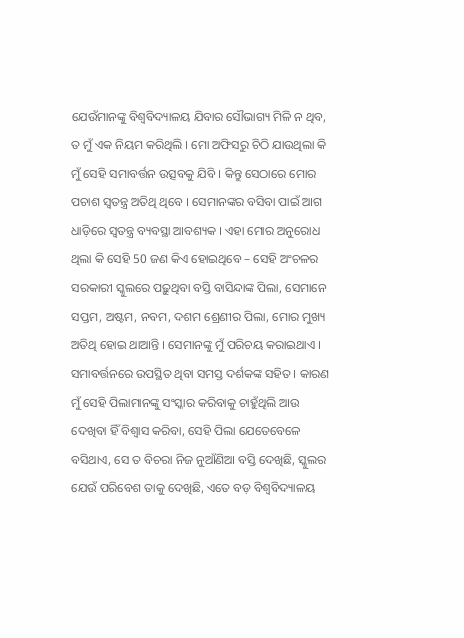ଯେଉଁମାନଙ୍କୁ ବିଶ୍ୱବିଦ୍ୟାଳୟ ଯିବାର ସୌଭାଗ୍ୟ ମିଳି ନ ଥିବ, ତ ମୁଁ ଏକ ନିୟମ କରିଥିଲି । ମୋ ଅଫିସରୁ ଚିଠି ଯାଉଥିଲା କି ମୁଁ ସେହି ସମାବର୍ତ୍ତନ ଉତ୍ସବକୁ ଯିବି । କିନ୍ତୁ ସେଠାରେ ମୋର ପଚାଶ ସ୍ୱତନ୍ତ୍ର ଅତିଥି ଥିବେ । ସେମାନଙ୍କର ବସିବା ପାଇଁ ଆଗ ଧାଡ଼ିରେ ସ୍ୱତନ୍ତ୍ର ବ୍ୟବସ୍ଥା ଆବଶ୍ୟକ । ଏହା ମୋର ଅନୁରୋଧ ଥିଲା କି ସେହି 50 ଜଣ କିଏ ହୋଇଥିବେ – ସେହି ଅଂଚଳର ସରକାରୀ ସ୍କୁଲରେ ପଢ଼ୁଥିବା ବସ୍ତି ବାସିନ୍ଦାଙ୍କ ପିଲା, ସେମାନେ ସପ୍ତମ, ଅଷ୍ଟମ, ନବମ, ଦଶମ ଶ୍ରେଣୀର ପିଲା, ମୋର ମୁଖ୍ୟ ଅତିଥି ହୋଇ ଥାଆନ୍ତି । ସେମାନଙ୍କୁ ମୁଁ ପରିଚୟ କରାଇଥାଏ । ସମାବର୍ତ୍ତନରେ ଉପସ୍ଥିତ ଥିବା ସମସ୍ତ ଦର୍ଶକଙ୍କ ସହିତ । କାରଣ ମୁଁ ସେହି ପିଲାମାନଙ୍କୁ ସଂସ୍କାର କରିବାକୁ ଚାହୁଁଥିଲି ଆଉ ଦେଖିବା ହିଁ ବିଶ୍ୱାସ କରିବା, ସେହି ପିଲା ଯେତେବେଳେ ବସିଥାଏ, ସେ ତ ବିଚରା ନିଜ ନୁଆଁଣିଆ ବସ୍ତି ଦେଖିଛି, ସ୍କୁଲର ଯେଉଁ ପରିବେଶ ତାକୁ ଦେଖିଛି, ଏତେ ବଡ଼ ବିଶ୍ୱବିଦ୍ୟାଳୟ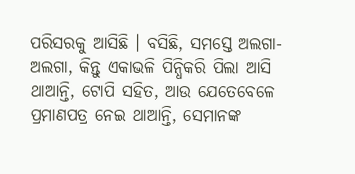ପରିସରକୁ ଆସିଛି । ବସିଛି, ସମସ୍ତେ ଅଲଗା-ଅଲଗା, କିନ୍ତୁ ଏକାଭଳି ପିନ୍ଧିକରି ପିଲା ଆସି ଥାଆନ୍ତି, ଟୋପି ସହିତ, ଆଉ ଯେତେବେଳେ ପ୍ରମାଣପତ୍ର ନେଇ ଥାଆନ୍ତି, ସେମାନଙ୍କ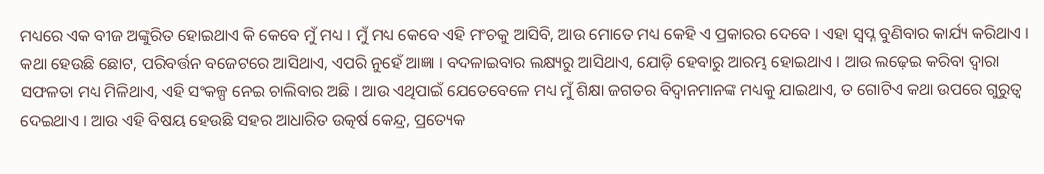ମଧ୍ୟରେ ଏକ ବୀଜ ଅଙ୍କୁରିତ ହୋଇଥାଏ କି କେବେ ମୁଁ ମଧ୍ୟ । ମୁଁ ମଧ୍ୟ କେବେ ଏହି ମଂଚକୁ ଆସିବି, ଆଉ ମୋତେ ମଧ୍ୟ କେହି ଏ ପ୍ରକାରର ଦେବେ । ଏହା ସ୍ୱପ୍ନ ବୁଣିବାର କାର୍ଯ୍ୟ କରିଥାଏ ।
କଥା ହେଉଛି ଛୋଟ, ପରିବର୍ତ୍ତନ ବଜେଟରେ ଆସିଥାଏ, ଏପରି ନୁହେଁ ଆଜ୍ଞା । ବଦଳାଇବାର ଲକ୍ଷ୍ୟରୁ ଆସିଥାଏ, ଯୋଡ଼ି ହେବାରୁ ଆରମ୍ଭ ହୋଇଥାଏ । ଆଉ ଲଢ଼େଇ କରିବା ଦ୍ୱାରା ସଫଳତା ମଧ୍ୟ ମିଳିଥାଏ, ଏହି ସଂକଳ୍ପ ନେଇ ଚାଲିବାର ଅଛି । ଆଉ ଏଥିପାଇଁ ଯେତେବେଳେ ମଧ୍ୟ ମୁଁ ଶିକ୍ଷା ଜଗତର ବିଦ୍ୱାନମାନଙ୍କ ମଧ୍ୟକୁ ଯାଇଥାଏ, ତ ଗୋଟିଏ କଥା ଉପରେ ଗୁରୁତ୍ୱ ଦେଇଥାଏ । ଆଉ ଏହି ବିଷୟ ହେଉଛି ସହର ଆଧାରିତ ଉତ୍କର୍ଷ କେନ୍ଦ୍ର, ପ୍ରତ୍ୟେକ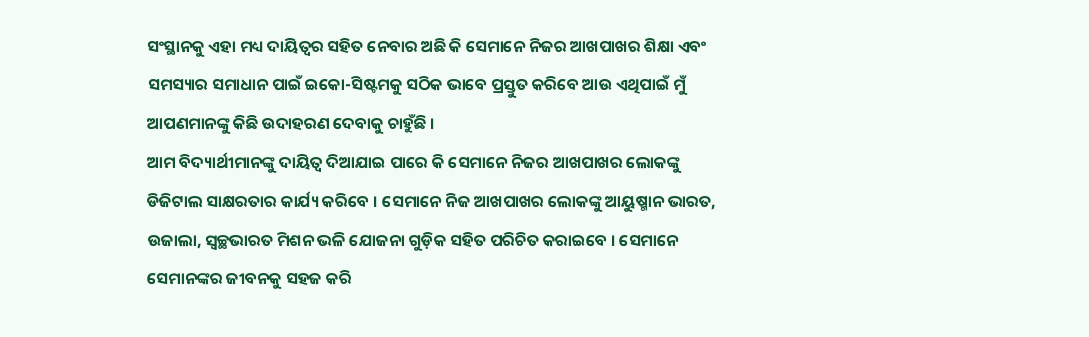ସଂସ୍ଥାନକୁ ଏହା ମଧ୍ୟ ଦାୟିତ୍ୱର ସହିତ ନେବାର ଅଛି କି ସେମାନେ ନିଜର ଆଖପାଖର ଶିକ୍ଷା ଏବଂ ସମସ୍ୟାର ସମାଧାନ ପାଇଁ ଇକୋ-ସିଷ୍ଟମକୁ ସଠିକ ଭାବେ ପ୍ରସ୍ତୁତ କରିବେ ଆଉ ଏଥିପାଇଁ ମୁଁ ଆପଣମାନଙ୍କୁ କିଛି ଉଦାହରଣ ଦେବାକୁ ଚାହୁଁଛି ।
ଆମ ବିଦ୍ୟାର୍ଥୀମାନଙ୍କୁ ଦାୟିତ୍ୱ ଦିଆଯାଇ ପାରେ କି ସେମାନେ ନିଜର ଆଖପାଖର ଲୋକଙ୍କୁ ଡିଜିଟାଲ ସାକ୍ଷରତାର କାର୍ଯ୍ୟ କରିବେ । ସେମାନେ ନିଜ ଆଖପାଖର ଲୋକଙ୍କୁ ଆୟୁଷ୍ମାନ ଭାରତ, ଉଜାଲା, ସ୍ୱଚ୍ଛଭାରତ ମିଶନ ଭଳି ଯୋଜନା ଗୁଡ଼ିକ ସହିତ ପରିଚିତ କରାଇବେ । ସେମାନେ ସେମାନଙ୍କର ଜୀବନକୁ ସହଜ କରି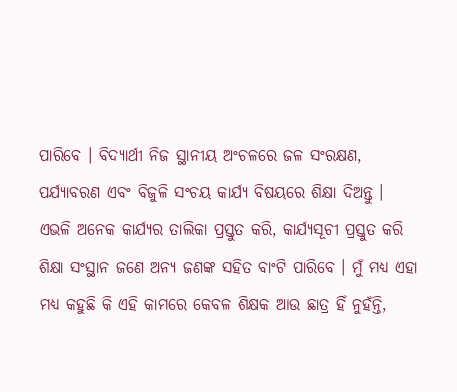ପାରିବେ । ବିଦ୍ୟାର୍ଥୀ ନିଜ ସ୍ଥାନୀୟ ଅଂଚଳରେ ଜଳ ସଂରକ୍ଷଣ, ପର୍ଯ୍ୟାବରଣ ଏବଂ ବିଜୁଳି ସଂଚୟ କାର୍ଯ୍ୟ ବିଷୟରେ ଶିକ୍ଷା ଦିଅନ୍ତୁ ।
ଏଭଳି ଅନେକ କାର୍ଯ୍ୟର ତାଲିକା ପ୍ରସ୍ତୁତ କରି, କାର୍ଯ୍ୟସୂଚୀ ପ୍ରସ୍ତୁତ କରି ଶିକ୍ଷା ସଂସ୍ଥାନ ଜଣେ ଅନ୍ୟ ଜଣଙ୍କ ସହିତ ବାଂଟି ପାରିବେ । ମୁଁ ମଧ୍ୟ ଏହା ମଧ୍ୟ କହୁଛି କି ଏହି କାମରେ କେବଳ ଶିକ୍ଷକ ଆଉ ଛାତ୍ର ହିଁ ନୁହଁନ୍ତି,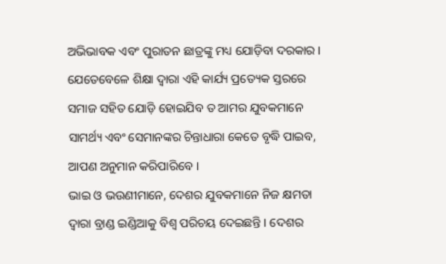ଅଭିଭାବକ ଏବଂ ପୁରାତନ ଛାତ୍ରଙ୍କୁ ମଧ୍ୟ ଯୋଡ଼ିବା ଦରକାର । ଯେତେବେଳେ ଶିକ୍ଷା ଦ୍ୱାରା ଏହି କାର୍ଯ୍ୟ ପ୍ରତ୍ୟେକ ସ୍ତରରେ ସମାଜ ସହିତ ଯୋଡ଼ି ହୋଇଯିବ ତ ଆମର ଯୁବକମାନେ ସାମର୍ଥ୍ୟ ଏବଂ ସେମାନଙ୍କର ଚିନ୍ତାଧାରା କେତେ ବୃଦ୍ଧି ପାଇବ, ଆପଣ ଅନୁମାନ କରିପାରିବେ ।
ଭାଇ ଓ ଭଉଣୀମାନେ, ଦେଶର ଯୁବକମାନେ ନିଜ କ୍ଷମତା ଦ୍ୱାରା ବ୍ରାଣ୍ଡ ଇଣ୍ଡିଆକୁ ବିଶ୍ୱ ପରିଚୟ ଦେଇଛନ୍ତି । ଦେଶର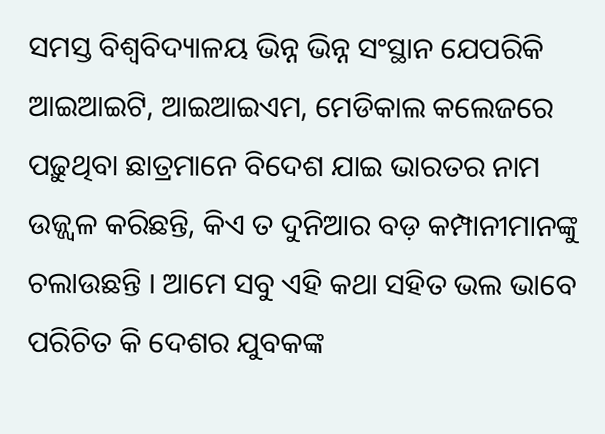ସମସ୍ତ ବିଶ୍ୱବିଦ୍ୟାଳୟ ଭିନ୍ନ ଭିନ୍ନ ସଂସ୍ଥାନ ଯେପରିକି ଆଇଆଇଟି, ଆଇଆଇଏମ, ମେଡିକାଲ କଲେଜରେ ପଢ଼ୁଥିବା ଛାତ୍ରମାନେ ବିଦେଶ ଯାଇ ଭାରତର ନାମ ଉଜ୍ଜ୍ୱଳ କରିଛନ୍ତି, କିଏ ତ ଦୁନିଆର ବଡ଼ କମ୍ପାନୀମାନଙ୍କୁ ଚଲାଉଛନ୍ତି । ଆମେ ସବୁ ଏହି କଥା ସହିତ ଭଲ ଭାବେ ପରିଚିତ କି ଦେଶର ଯୁବକଙ୍କ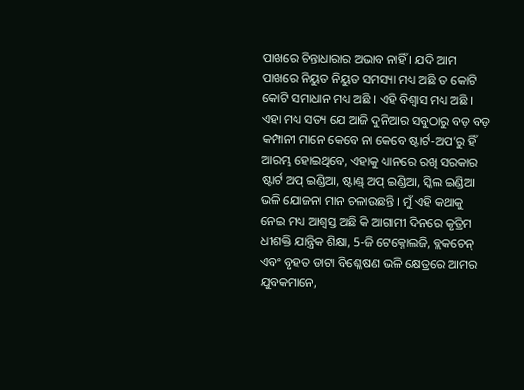ପାଖରେ ଚିନ୍ତାଧାରାର ଅଭାବ ନାହିଁ । ଯଦି ଆମ ପାଖରେ ନିୟୁତ ନିୟୁତ ସମସ୍ୟା ମଧ୍ୟ ଅଛି ତ କୋଟି କୋଟି ସମାଧାନ ମଧ୍ୟ ଅଛି । ଏହି ବିଶ୍ୱାସ ମଧ୍ୟ ଅଛି ।
ଏହା ମଧ୍ୟ ସତ୍ୟ ଯେ ଆଜି ଦୁନିଆର ସବୁଠାରୁ ବଡ଼ ବଡ଼ କମ୍ପାନୀ ମାନେ କେବେ ନା କେବେ ଷ୍ଟାର୍ଟ-ଅପ’ରୁ ହିଁ ଆରମ୍ଭ ହୋଇଥିବେ, ଏହାକୁ ଧ୍ୟାନରେ ରଖି ସରକାର ଷ୍ଟାର୍ଟ ଅପ୍ ଇଣ୍ଡିଆ, ଷ୍ଟାଣ୍ଡ୍ ଅପ୍ ଇଣ୍ଡିଆ, ସ୍କିଲ ଇଣ୍ଡିଆ ଭଳି ଯୋଜନା ମାନ ଚଳାଉଛନ୍ତି । ମୁଁ ଏହି କଥାକୁ ନେଇ ମଧ୍ୟ ଆଶ୍ୱସ୍ତ ଅଛି କି ଆଗାମୀ ଦିନରେ କୃତ୍ରିମ ଧୀଶକ୍ତି ଯାନ୍ତ୍ରିକ ଶିକ୍ଷା, 5-ଜି ଟେକ୍ନୋଲଜି, ବ୍ଲକଚେନ୍ ଏବଂ ବୃହତ ଡାଟା ବିଶ୍ଳେଷଣ ଭଳି କ୍ଷେତ୍ରରେ ଆମର ଯୁବକମାନେ,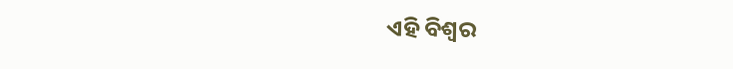ଏହି ବିଶ୍ୱର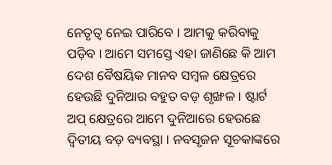ନେତୃତ୍ୱ ନେଇ ପାରିବେ । ଆମକୁ କରିବାକୁ ପଡ଼ିବ । ଆମେ ସମସ୍ତେ ଏହା ଜାଣିଛେ କି ଆମ ଦେଶ ବୈଷୟିକ ମାନବ ସମ୍ବଳ କ୍ଷେତ୍ରରେ ହେଉଛି ଦୁନିଆର ବହୁତ ବଡ଼ ଶୃଙ୍ଖଳ । ଷ୍ଟାର୍ଟ ଅପ୍ କ୍ଷେତ୍ରରେ ଆମେ ଦୁନିଆରେ ହେଉଛେ ଦ୍ୱିତୀୟ ବଡ଼ ବ୍ୟବସ୍ଥା । ନବସୃଜନ ସୂଚକାଙ୍କରେ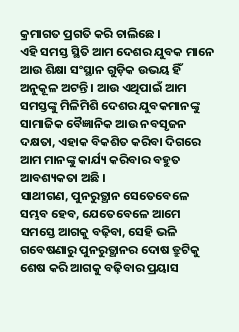କ୍ରମାଗତ ପ୍ରଗତି କରି ଚାଲିଛେ ।
ଏହି ସମସ୍ତ ସ୍ଥିତି ଆମ ଦେଶର ଯୁବକ ମାନେ ଆଉ ଶିକ୍ଷା ସଂସ୍ଥାନ ଗୁଡ଼ିକ ଉଭୟ ହିଁ ଅନୁକୂଳ ଅଟନ୍ତି । ଆଉ ଏଥିପାଇଁ ଆମ ସମସ୍ତଙ୍କୁ ମିଳିମିଶି ଦେଶର ଯୁବକମାନଙ୍କୁ ସାମାଜିକ ବୈଜ୍ଞାନିକ ଆଉ ନବସୃଜନ ଦକ୍ଷତା, ଏହାକ ବିକଶିତ କରିବା ଦିଗରେ ଆମ ମାନଙ୍କୁ କାର୍ଯ୍ୟ କରିବାର ବହୁତ ଆବଶ୍ୟକତା ଅଛି ।
ସାଥୀଗଣ, ପୁନରୁତ୍ଥାନ ସେତେବେଳେ ସମ୍ଭବ ହେବ, ଯେତେବେଳେ ଆମେ ସମସ୍ତେ ଆଗକୁ ବଢ଼ିବା, ସେହି ଭଳି ଗବେଷଣାରୁ ପୁନରୁତ୍ଥାନର ଦୋଷ ତ୍ରୁଟିକୁ ଶେଷ କରି ଆଗକୁ ବଢ଼ିବାର ପ୍ରୟାସ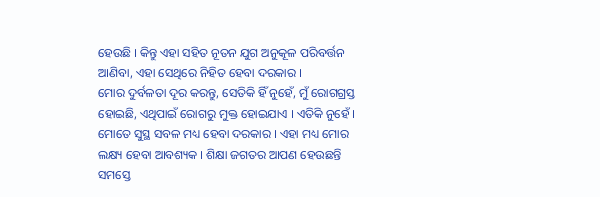ହେଉଛି । କିନ୍ତୁ ଏହା ସହିତ ନୂତନ ଯୁଗ ଅନୁକୂଳ ପରିବର୍ତ୍ତନ ଆଣିବା, ଏହା ସେଥିରେ ନିହିତ ହେବା ଦରକାର ।
ମୋର ଦୁର୍ବଳତା ଦୂର କରନ୍ତୁ, ସେତିକି ହିଁ ନୁହେଁ, ମୁଁ ରୋଗଗ୍ରସ୍ତ ହୋଇଛି, ଏଥିପାଇଁ ରୋଗରୁ ମୁକ୍ତ ହୋଇଯାଏ । ଏତିକି ନୁହେଁ । ମୋତେ ସୁସ୍ଥ ସବଳ ମଧ୍ୟ ହେବା ଦରକାର । ଏହା ମଧ୍ୟ ମୋର ଲକ୍ଷ୍ୟ ହେବା ଆବଶ୍ୟକ । ଶିକ୍ଷା ଜଗତର ଆପଣ ହେଉଛନ୍ତି ସମସ୍ତେ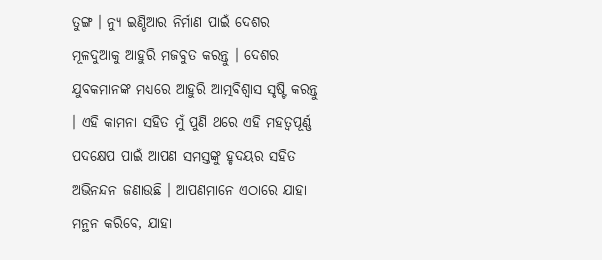ତୁଙ୍ଗ । ନ୍ୟୁ ଇଣ୍ଡିଆର ନିର୍ମାଣ ପାଇଁ ଦେଶର ମୂଳଦୁଆକୁ ଆହୁରି ମଜବୁତ କରନ୍ତୁ । ଦେଶର ଯୁବକମାନଙ୍କ ମଧ୍ୟରେ ଆହୁରି ଆତ୍ମବିଶ୍ୱାସ ସୃଷ୍ଟି କରନ୍ତୁ । ଏହି କାମନା ସହିତ ମୁଁ ପୁଣି ଥରେ ଏହି ମହତ୍ୱପୂର୍ଣ୍ଣ ପଦକ୍ଷେପ ପାଇଁ ଆପଣ ସମସ୍ତଙ୍କୁ ହୃଦୟର ସହିତ ଅଭିନନ୍ଦନ ଜଣାଉଛି । ଆପଣମାନେ ଏଠାରେ ଯାହା ମନ୍ଥନ କରିବେ, ଯାହା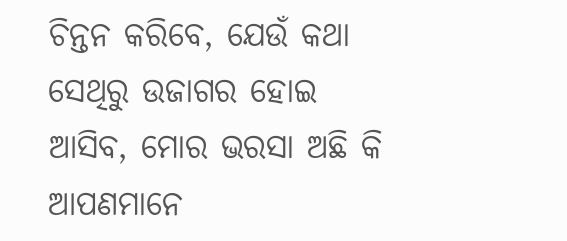ଚିନ୍ତନ କରିବେ, ଯେଉଁ କଥା ସେଥିରୁ ଉଜାଗର ହୋଇ ଆସିବ, ମୋର ଭରସା ଅଛି କି ଆପଣମାନେ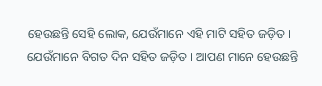ହେଉଛନ୍ତି ସେହି ଲୋକ, ଯେଉଁମାନେ ଏହି ମାଟି ସହିତ ଜଡ଼ିତ । ଯେଉଁମାନେ ବିଗତ ଦିନ ସହିତ ଜଡ଼ିତ । ଆପଣ ମାନେ ହେଉଛନ୍ତି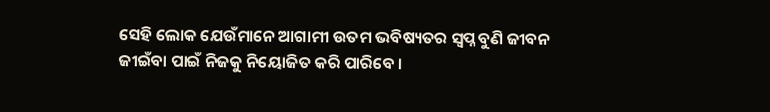ସେହି ଲୋକ ଯେଉଁମାନେ ଆଗାମୀ ଉତମ ଭବିଷ୍ୟତର ସ୍ୱପ୍ନ ବୁଣି ଜୀବନ ଜୀଇଁବା ପାଇଁ ନିଜକୁ ନିୟୋଜିତ କରି ପାରିବେ ।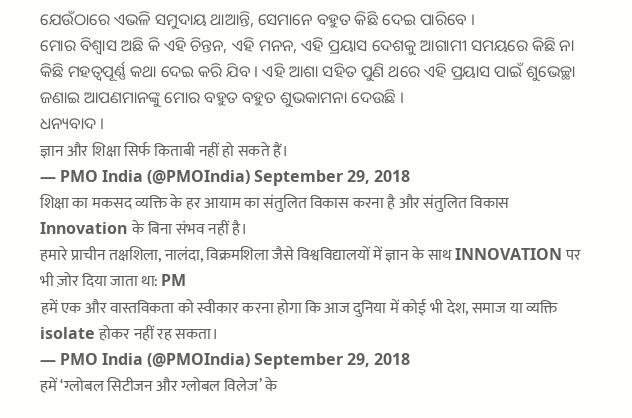ଯେଉଁଠାରେ ଏଭଳି ସମୁଦାୟ ଥାଆନ୍ତି, ସେମାନେ ବହୁତ କିଛି ଦେଇ ପାରିବେ ।
ମୋର ବିଶ୍ୱାସ ଅଛି କି ଏହି ଚିନ୍ତନ, ଏହି ମନନ, ଏହି ପ୍ରୟାସ ଦେଶକୁ ଆଗାମୀ ସମୟରେ କିଛି ନା କିଛି ମହତ୍ୱପୂର୍ଣ୍ଣ କଥା ଦେଇ କରି ଯିବ । ଏହି ଆଶା ସହିତ ପୁଣି ଥରେ ଏହି ପ୍ରୟାସ ପାଇଁ ଶୁଭେଚ୍ଛା ଜଣାଇ ଆପଣମାନଙ୍କୁ ମୋର ବହୁତ ବହୁତ ଶୁଭକାମନା ଦେଉଛି ।
ଧନ୍ୟବାଦ ।
ज्ञान और शिक्षा सिर्फ किताबी नहीं हो सकते हैं।
— PMO India (@PMOIndia) September 29, 2018
शिक्षा का मकसद व्यक्ति के हर आयाम का संतुलित विकास करना है और संतुलित विकास Innovation के बिना संभव नहीं है।
हमारे प्राचीन तक्षशिला, नालंदा, विक्रमशिला जैसे विश्वविद्यालयों में ज्ञान के साथ INNOVATION पर भी ज़ोर दिया जाता था: PM
हमें एक और वास्तविकता को स्वीकार करना होगा कि आज दुनिया में कोई भी देश, समाज या व्यक्ति isolate होकर नहीं रह सकता।
— PMO India (@PMOIndia) September 29, 2018
हमें ‘ग्लोबल सिटीजन और ग्लोबल विलेज’ के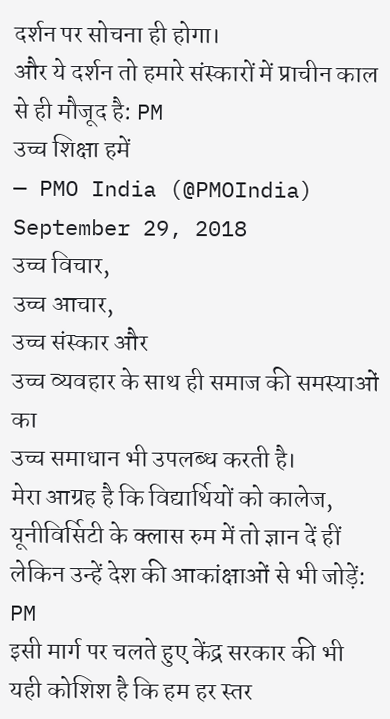दर्शन पर सोचना ही होगा।
और ये दर्शन तो हमारे संस्कारों में प्राचीन काल से ही मौजूद है: PM
उच्च शिक्षा हमें
— PMO India (@PMOIndia) September 29, 2018
उच्च विचार,
उच्च आचार,
उच्च संस्कार और
उच्च व्यवहार के साथ ही समाज की समस्याओं का
उच्च समाधान भी उपलब्ध करती है।
मेरा आग्रह है कि विद्यार्थियों को कालेज, यूनीविर्सिटी के क्लास रुम में तो ज्ञान दें हीं लेकिन उन्हें देश की आकांक्षाओं से भी जोड़ें: PM
इसी मार्ग पर चलते हुए केंद्र सरकार की भी यही कोशिश है कि हम हर स्तर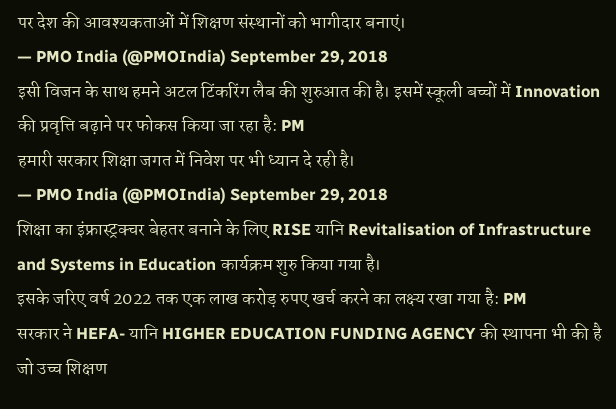पर देश की आवश्यकताओं में शिक्षण संस्थानों को भागीदार बनाएं।
— PMO India (@PMOIndia) September 29, 2018
इसी विजन के साथ हमने अटल टिंकरिंग लैब की शुरुआत की है। इसमें स्कूली बच्चों में Innovation की प्रवृत्ति बढ़ाने पर फोकस किया जा रहा है: PM
हमारी सरकार शिक्षा जगत में निवेश पर भी ध्यान दे रही है।
— PMO India (@PMOIndia) September 29, 2018
शिक्षा का इंफ्रास्ट्रक्चर बेहतर बनाने के लिए RISE यानि Revitalisation of Infrastructure and Systems in Education कार्यक्रम शुरु किया गया है।
इसके जरिए वर्ष 2022 तक एक लाख करोड़ रुपए खर्च करने का लक्ष्य रखा गया है: PM
सरकार ने HEFA- यानि HIGHER EDUCATION FUNDING AGENCY की स्थापना भी की है जो उच्च शिक्षण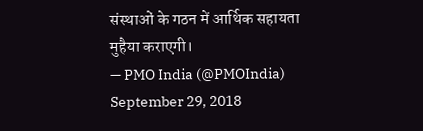संस्थाओं के गठन में आर्थिक सहायता मुहैया कराएगी।
— PMO India (@PMOIndia) September 29, 2018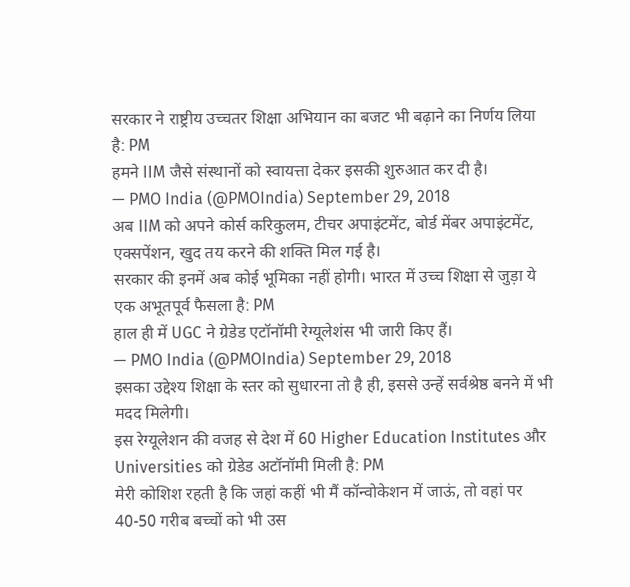सरकार ने राष्ट्रीय उच्चतर शिक्षा अभियान का बजट भी बढ़ाने का निर्णय लिया है: PM
हमने IIM जैसे संस्थानों को स्वायत्ता देकर इसकी शुरुआत कर दी है।
— PMO India (@PMOIndia) September 29, 2018
अब IIM को अपने कोर्स करिकुलम, टीचर अपाइंटमेंट, बोर्ड मेंबर अपाइंटमेंट, एक्सपेंशन, खुद तय करने की शक्ति मिल गई है।
सरकार की इनमें अब कोई भूमिका नहीं होगी। भारत में उच्च शिक्षा से जुड़ा ये एक अभूतपूर्व फैसला है: PM
हाल ही में UGC ने ग्रेडेड एटॉनॉमी रेग्यूलेशंस भी जारी किए हैं।
— PMO India (@PMOIndia) September 29, 2018
इसका उद्देश्य शिक्षा के स्तर को सुधारना तो है ही, इससे उन्हें सर्वश्रेष्ठ बनने में भी मदद मिलेगी।
इस रेग्यूलेशन की वजह से देश में 60 Higher Education Institutes और Universities को ग्रेडेड अटॉनॉमी मिली है: PM
मेरी कोशिश रहती है कि जहां कहीं भी मैं कॉन्वोकेशन में जाऊं, तो वहां पर 40-50 गरीब बच्चों को भी उस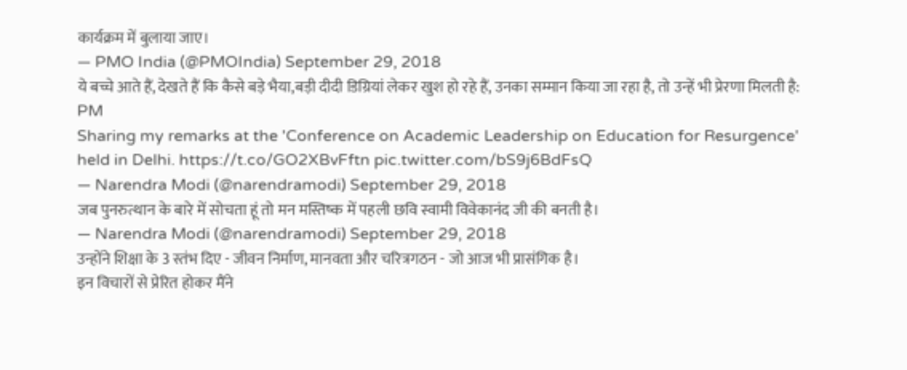कार्यक्रम में बुलाया जाए।
— PMO India (@PMOIndia) September 29, 2018
ये बच्चे आते हैं, देखते हैं कि कैसे बड़े भैया,बड़ी दीदी डिग्रियां लेकर खुश हो रहे हैं, उनका सम्मान किया जा रहा है, तो उन्हें भी प्रेरणा मिलती है: PM
Sharing my remarks at the 'Conference on Academic Leadership on Education for Resurgence' held in Delhi. https://t.co/GO2XBvFftn pic.twitter.com/bS9j6BdFsQ
— Narendra Modi (@narendramodi) September 29, 2018
जब पुनरुत्थान के बारे में सोचता हूं तो मन मस्तिष्क में पहली छवि स्वामी विवेकानंद जी की बनती है।
— Narendra Modi (@narendramodi) September 29, 2018
उन्होंने शिक्षा के 3 स्तंभ दिए - जीवन निर्माण, मानवता और चरित्रगठन - जो आज भी प्रासंगिक है।
इन विचारों से प्रेरित होकर मैंने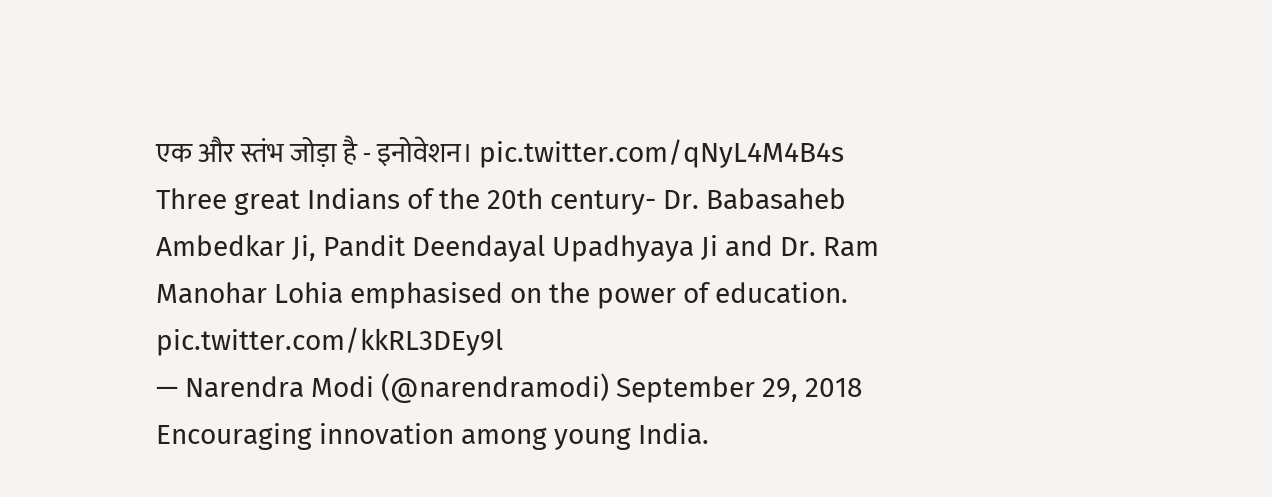एक और स्तंभ जोड़ा है - इनोवेशन। pic.twitter.com/qNyL4M4B4s
Three great Indians of the 20th century- Dr. Babasaheb Ambedkar Ji, Pandit Deendayal Upadhyaya Ji and Dr. Ram Manohar Lohia emphasised on the power of education. pic.twitter.com/kkRL3DEy9l
— Narendra Modi (@narendramodi) September 29, 2018
Encouraging innovation among young India.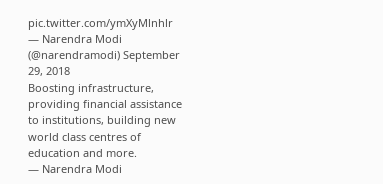pic.twitter.com/ymXyMlnhlr
— Narendra Modi (@narendramodi) September 29, 2018
Boosting infrastructure, providing financial assistance to institutions, building new world class centres of education and more.
— Narendra Modi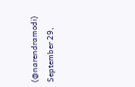(@narendramodi) September 29,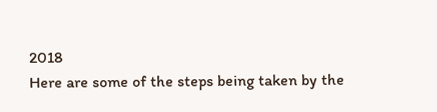2018
Here are some of the steps being taken by the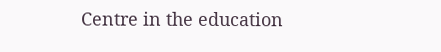Centre in the education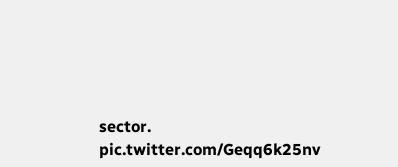sector. pic.twitter.com/Geqq6k25nv